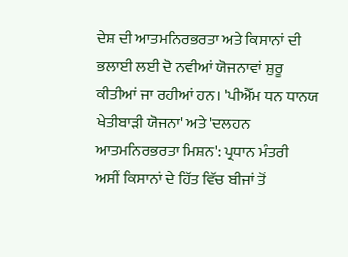ਦੇਸ਼ ਦੀ ਆਤਮਨਿਰਭਰਤਾ ਅਤੇ ਕਿਸਾਨਾਂ ਦੀ ਭਲਾਈ ਲਈ ਦੋ ਨਵੀਆਂ ਯੋਜਨਾਵਾਂ ਸ਼ੁਰੂ ਕੀਤੀਆਂ ਜਾ ਰਹੀਆਂ ਹਨ। 'ਪੀਐੱਮ ਧਨ ਧਾਨਯ ਖੇਤੀਬਾੜੀ ਯੋਜਨਾ' ਅਤੇ 'ਦਲਹਨ ਆਤਮਨਿਰਭਰਤਾ ਮਿਸ਼ਨ': ਪ੍ਰਧਾਨ ਮੰਤਰੀ
ਅਸੀਂ ਕਿਸਾਨਾਂ ਦੇ ਹਿੱਤ ਵਿੱਚ ਬੀਜਾਂ ਤੋਂ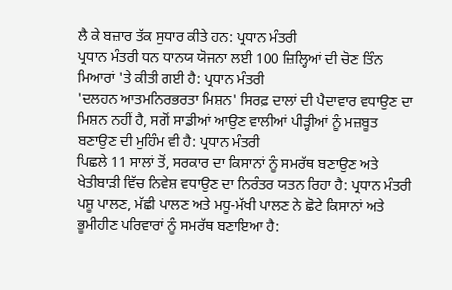ਲੈ ਕੇ ਬਜ਼ਾਰ ਤੱਕ ਸੁਧਾਰ ਕੀਤੇ ਹਨ: ਪ੍ਰਧਾਨ ਮੰਤਰੀ
ਪ੍ਰਧਾਨ ਮੰਤਰੀ ਧਨ ਧਾਨਯ ਯੋਜਨਾ ਲਈ 100 ਜ਼ਿਲ੍ਹਿਆਂ ਦੀ ਚੋਣ ਤਿੰਨ ਮਿਆਰਾਂ 'ਤੇ ਕੀਤੀ ਗਈ ਹੈ: ਪ੍ਰਧਾਨ ਮੰਤਰੀ
'ਦਲਹਨ ਆਤਮਨਿਰਭਰਤਾ ਮਿਸ਼ਨ' ਸਿਰਫ਼ ਦਾਲਾਂ ਦੀ ਪੈਦਾਵਾਰ ਵਧਾਉਣ ਦਾ ਮਿਸ਼ਨ ਨਹੀਂ ਹੈ, ਸਗੋਂ ਸਾਡੀਆਂ ਆਉਣ ਵਾਲੀਆਂ ਪੀੜ੍ਹੀਆਂ ਨੂੰ ਮਜ਼ਬੂਤ ਬਣਾਉਣ ਦੀ ਮੁਹਿੰਮ ਵੀ ਹੈ: ਪ੍ਰਧਾਨ ਮੰਤਰੀ
ਪਿਛਲੇ 11 ਸਾਲਾਂ ਤੋਂ, ਸਰਕਾਰ ਦਾ ਕਿਸਾਨਾਂ ਨੂੰ ਸਮਰੱਥ ਬਣਾਉਣ ਅਤੇ ਖੇਤੀਬਾੜੀ ਵਿੱਚ ਨਿਵੇਸ਼ ਵਧਾਉਣ ਦਾ ਨਿਰੰਤਰ ਯਤਨ ਰਿਹਾ ਹੈ: ਪ੍ਰਧਾਨ ਮੰਤਰੀ
ਪਸ਼ੂ ਪਾਲਣ, ਮੱਛੀ ਪਾਲਣ ਅਤੇ ਮਧੂ-ਮੱਖੀ ਪਾਲਣ ਨੇ ਛੋਟੇ ਕਿਸਾਨਾਂ ਅਤੇ ਭੂਮੀਹੀਣ ਪਰਿਵਾਰਾਂ ਨੂੰ ਸਮਰੱਥ ਬਣਾਇਆ ਹੈ: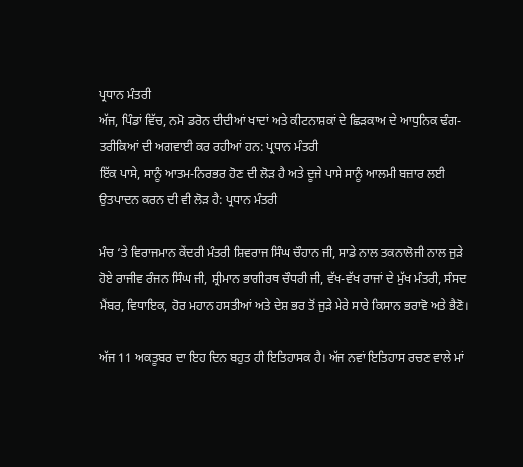ਪ੍ਰਧਾਨ ਮੰਤਰੀ
ਅੱਜ, ਪਿੰਡਾਂ ਵਿੱਚ, ਨਮੋ ਡਰੋਨ ਦੀਦੀਆਂ ਖਾਦਾਂ ਅਤੇ ਕੀਟਨਾਸ਼ਕਾਂ ਦੇ ਛਿੜਕਾਅ ਦੇ ਆਧੁਨਿਕ ਢੰਗ-ਤਰੀਕਿਆਂ ਦੀ ਅਗਵਾਈ ਕਰ ਰਹੀਆਂ ਹਨ: ਪ੍ਰਧਾਨ ਮੰਤਰੀ
ਇੱਕ ਪਾਸੇ, ਸਾਨੂੰ ਆਤਮ-ਨਿਰਭਰ ਹੋਣ ਦੀ ਲੋੜ ਹੈ ਅਤੇ ਦੂਜੇ ਪਾਸੇ ਸਾਨੂੰ ਆਲਮੀ ਬਜ਼ਾਰ ਲਈ ਉਤਪਾਦਨ ਕਰਨ ਦੀ ਵੀ ਲੋੜ ਹੈ: ਪ੍ਰਧਾਨ ਮੰਤਰੀ

ਮੰਚ ‘ਤੇ ਵਿਰਾਜਮਾਨ ਕੇਂਦਰੀ ਮੰਤਰੀ ਸ਼ਿਵਰਾਜ ਸਿੰਘ ਚੌਹਾਨ ਜੀ, ਸਾਡੇ ਨਾਲ ਤਕਨਾਲੋਜੀ ਨਾਲ ਜੁੜੇ ਹੋਏ ਰਾਜੀਵ ਰੰਜਨ ਸਿੰਘ ਜੀ, ਸ਼੍ਰੀਮਾਨ ਭਾਗੀਰਥ ਚੌਧਰੀ ਜੀ, ਵੱਖ-ਵੱਖ ਰਾਜਾਂ ਦੇ ਮੁੱਖ ਮੰਤਰੀ, ਸੰਸਦ ਮੈਂਬਰ, ਵਿਧਾਇਕ, ਹੋਰ ਮਹਾਨ ਹਸਤੀਆਂ ਅਤੇ ਦੇਸ਼ ਭਰ ਤੋਂ ਜੁੜੇ ਮੇਰੇ ਸਾਰੇ ਕਿਸਾਨ ਭਰਾਵੋ ਅਤੇ ਭੈਣੋ।

ਅੱਜ 11 ਅਕਤੂਬਰ ਦਾ ਇਹ ਦਿਨ ਬਹੁਤ ਹੀ ਇਤਿਹਾਸਕ ਹੈ। ਅੱਜ ਨਵਾਂ ਇਤਿਹਾਸ ਰਚਣ ਵਾਲੇ ਮਾਂ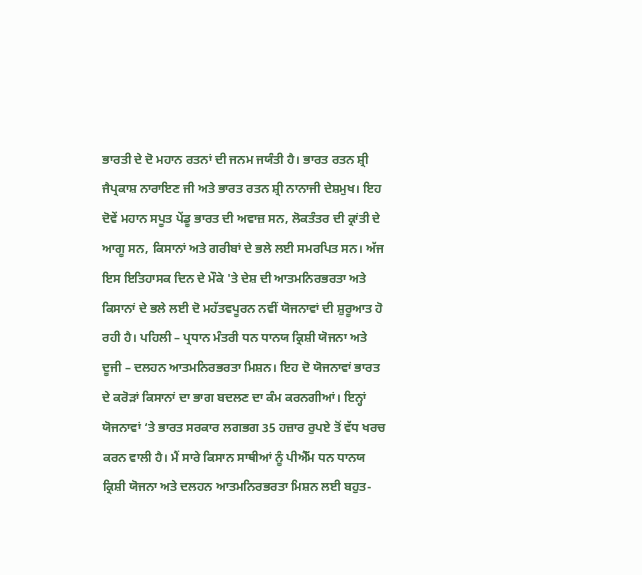ਭਾਰਤੀ ਦੇ ਦੋ ਮਹਾਨ ਰਤਨਾਂ ਦੀ ਜਨਮ ਜਯੰਤੀ ਹੈ। ਭਾਰਤ ਰਤਨ ਸ਼੍ਰੀ ਜੈਪ੍ਰਕਾਸ਼ ਨਾਰਾਇਣ ਜੀ ਅਤੇ ਭਾਰਤ ਰਤਨ ਸ਼੍ਰੀ ਨਾਨਾਜੀ ਦੇਸ਼ਮੁਖ। ਇਹ ਦੋਵੇਂ ਮਹਾਨ ਸਪੂਤ ਪੇਂਡੂ ਭਾਰਤ ਦੀ ਅਵਾਜ਼ ਸਨ, ਲੋਕਤੰਤਰ ਦੀ ਕ੍ਰਾਂਤੀ ਦੇ ਆਗੂ ਸਨ, ਕਿਸਾਨਾਂ ਅਤੇ ਗਰੀਬਾਂ ਦੇ ਭਲੇ ਲਈ ਸਮਰਪਿਤ ਸਨ। ਅੱਜ ਇਸ ਇਤਿਹਾਸਕ ਦਿਨ ਦੇ ਮੌਕੇ 'ਤੇ ਦੇਸ਼ ਦੀ ਆਤਮਨਿਰਭਰਤਾ ਅਤੇ ਕਿਸਾਨਾਂ ਦੇ ਭਲੇ ਲਈ ਦੋ ਮਹੱਤਵਪੂਰਨ ਨਵੀਂ ਯੋਜਨਾਵਾਂ ਦੀ ਸ਼ੁਰੂਆਤ ਹੋ ਰਹੀ ਹੈ। ਪਹਿਲੀ – ਪ੍ਰਧਾਨ ਮੰਤਰੀ ਧਨ ਧਾਨਯ ਕ੍ਰਿਸ਼ੀ ਯੋਜਨਾ ਅਤੇ ਦੂਜੀ – ਦਲਹਨ ਆਤਮਨਿਰਭਰਤਾ ਮਿਸ਼ਨ। ਇਹ ਦੋ ਯੋਜਨਾਵਾਂ ਭਾਰਤ ਦੇ ਕਰੋੜਾਂ ਕਿਸਾਨਾਂ ਦਾ ਭਾਗ ਬਦਲਣ ਦਾ ਕੰਮ ਕਰਨਗੀਆਂ। ਇਨ੍ਹਾਂ ਯੋਜਨਾਵਾਂ ‘ਤੇ ਭਾਰਤ ਸਰਕਾਰ ਲਗਭਗ 35 ਹਜ਼ਾਰ ਰੁਪਏ ਤੋਂ ਵੱਧ ਖਰਚ ਕਰਨ ਵਾਲੀ ਹੈ। ਮੈਂ ਸਾਰੇ ਕਿਸਾਨ ਸਾਥੀਆਂ ਨੂੰ ਪੀਐੱਮ ਧਨ ਧਾਨਯ ਕ੍ਰਿਸ਼ੀ ਯੋਜਨਾ ਅਤੇ ਦਲਹਨ ਆਤਮਨਿਰਭਰਤਾ ਮਿਸ਼ਨ ਲਈ ਬਹੁਤ-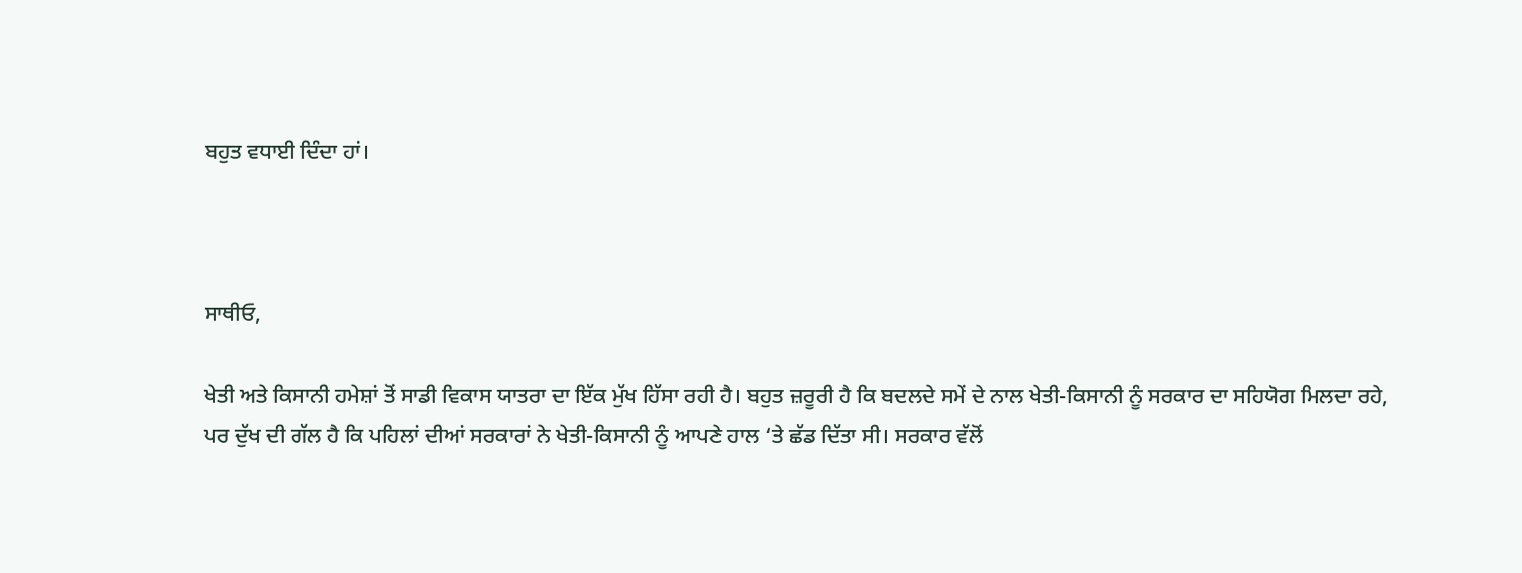ਬਹੁਤ ਵਧਾਈ ਦਿੰਦਾ ਹਾਂ।



ਸਾਥੀਓ,

ਖੇਤੀ ਅਤੇ ਕਿਸਾਨੀ ਹਮੇਸ਼ਾਂ ਤੋਂ ਸਾਡੀ ਵਿਕਾਸ ਯਾਤਰਾ ਦਾ ਇੱਕ ਮੁੱਖ ਹਿੱਸਾ ਰਹੀ ਹੈ। ਬਹੁਤ ਜ਼ਰੂਰੀ ਹੈ ਕਿ ਬਦਲਦੇ ਸਮੇਂ ਦੇ ਨਾਲ ਖੇਤੀ-ਕਿਸਾਨੀ ਨੂੰ ਸਰਕਾਰ ਦਾ ਸਹਿਯੋਗ ਮਿਲਦਾ ਰਹੇ, ਪਰ ਦੁੱਖ ਦੀ ਗੱਲ ਹੈ ਕਿ ਪਹਿਲਾਂ ਦੀਆਂ ਸਰਕਾਰਾਂ ਨੇ ਖੇਤੀ-ਕਿਸਾਨੀ ਨੂੰ ਆਪਣੇ ਹਾਲ ‘ਤੇ ਛੱਡ ਦਿੱਤਾ ਸੀ। ਸਰਕਾਰ ਵੱਲੋਂ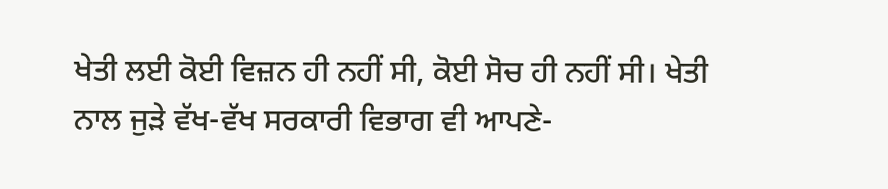ਖੇਤੀ ਲਈ ਕੋਈ ਵਿਜ਼ਨ ਹੀ ਨਹੀਂ ਸੀ, ਕੋਈ ਸੋਚ ਹੀ ਨਹੀਂ ਸੀ। ਖੇਤੀ ਨਾਲ ਜੁੜੇ ਵੱਖ-ਵੱਖ ਸਰਕਾਰੀ ਵਿਭਾਗ ਵੀ ਆਪਣੇ-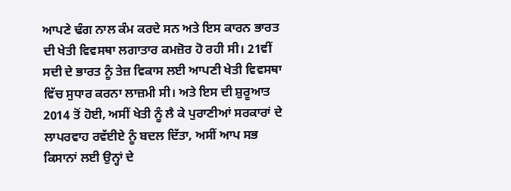ਆਪਣੇ ਢੰਗ ਨਾਲ ਕੰਮ ਕਰਦੇ ਸਨ ਅਤੇ ਇਸ ਕਾਰਨ ਭਾਰਤ ਦੀ ਖੇਤੀ ਵਿਵਸਥਾ ਲਗਾਤਾਰ ਕਮਜ਼ੋਰ ਹੋ ਰਹੀ ਸੀ। 21ਵੀਂ ਸਦੀ ਦੇ ਭਾਰਤ ਨੂੰ ਤੇਜ਼ ਵਿਕਾਸ ਲਈ ਆਪਣੀ ਖੇਤੀ ਵਿਵਸਥਾ ਵਿੱਚ ਸੁਧਾਰ ਕਰਨਾ ਲਾਜ਼ਮੀ ਸੀ। ਅਤੇ ਇਸ ਦੀ ਸ਼ੁਰੂਆਤ 2014 ਤੋਂ ਹੋਈ, ਅਸੀਂ ਖੇਤੀ ਨੂੰ ਲੈ ਕੇ ਪੁਰਾਣੀਆਂ ਸਰਕਾਰਾਂ ਦੇ ਲਾਪਰਵਾਹ ਰਵੱਈਏ ਨੂੰ ਬਦਲ ਦਿੱਤਾ, ਅਸੀਂ ਆਪ ਸਭ ਕਿਸਾਨਾਂ ਲਈ ਉਨ੍ਹਾਂ ਦੇ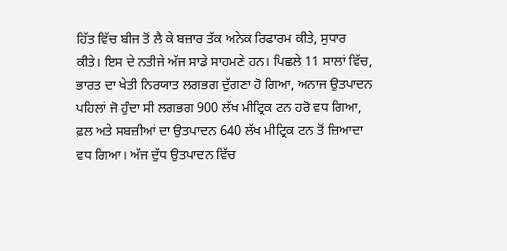ਹਿੱਤ ਵਿੱਚ ਬੀਜ ਤੋਂ ਲੈ ਕੇ ਬਜ਼ਾਰ ਤੱਕ ਅਨੇਕ ਰਿਫਾਰਮ ਕੀਤੇ, ਸੁਧਾਰ ਕੀਤੇ। ਇਸ ਦੇ ਨਤੀਜੇ ਅੱਜ ਸਾਡੇ ਸਾਹਮਣੇ ਹਨ। ਪਿਛਲੇ 11 ਸਾਲਾਂ ਵਿੱਚ, ਭਾਰਤ ਦਾ ਖੇਤੀ ਨਿਰਯਾਤ ਲਗਭਗ ਦੁੱਗਣਾ ਹੋ ਗਿਆ, ਅਨਾਜ ਉਤਪਾਦਨ ਪਹਿਲਾਂ ਜੋ ਹੁੰਦਾ ਸੀ ਲਗਭਗ 900 ਲੱਖ ਮੀਟ੍ਰਿਕ ਟਨ ਹਰੋ ਵਧ ਗਿਆ, ਫ਼ਲ ਅਤੇ ਸਬਜ਼ੀਆਂ ਦਾ ਉਤਪਾਦਨ 640 ਲੱਖ ਮੀਟ੍ਰਿਕ ਟਨ ਤੋਂ ਜ਼ਿਆਦਾ ਵਧ ਗਿਆ। ਅੱਜ ਦੁੱਧ ਉਤਪਾਦਨ ਵਿੱਚ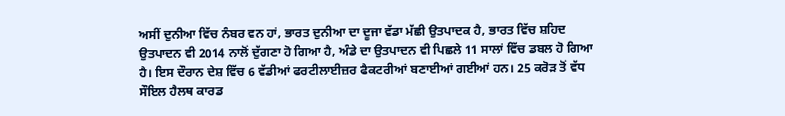ਅਸੀਂ ਦੁਨੀਆ ਵਿੱਚ ਨੰਬਰ ਵਨ ਹਾਂ, ਭਾਰਤ ਦੁਨੀਆ ਦਾ ਦੂਜਾ ਵੱਡਾ ਮੱਛੀ ਉਤਪਾਦਕ ਹੈ, ਭਾਰਤ ਵਿੱਚ ਸ਼ਹਿਦ ਉਤਪਾਦਨ ਵੀ 2014 ਨਾਲੋਂ ਦੁੱਗਣਾ ਹੋ ਗਿਆ ਹੈ, ਅੰਡੇ ਦਾ ਉਤਪਾਦਨ ਵੀ ਪਿਛਲੇ 11 ਸਾਲਾਂ ਵਿੱਚ ਡਬਲ ਹੋ ਗਿਆ ਹੈ। ਇਸ ਦੌਰਾਨ ਦੇਸ਼ ਵਿੱਚ 6 ਵੱਡੀਆਂ ਫਰਟੀਲਾਈਜ਼ਰ ਫੈਕਟਰੀਆਂ ਬਣਾਈਆਂ ਗਈਆਂ ਹਨ। 25 ਕਰੋੜ ਤੋਂ ਵੱਧ ਸੌਇਲ ਹੈਲਥ ਕਾਰਡ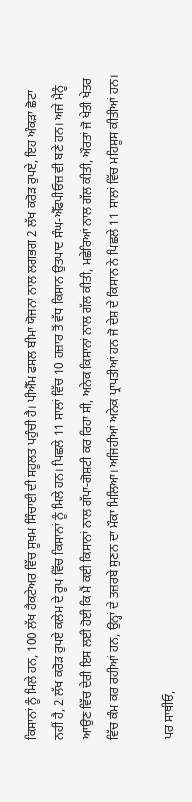ਕਿਸਾਨਾਂ ਨੂੰ ਮਿਲੇ ਹਨ, 100 ਲੱਖ ਹੈਕਟੇਅਰ ਵਿੱਚ ਸੂਖ਼ਮ ਸਿੰਚਾਈ ਦੀ ਸਹੂਲਤ ਪਹੁੰਚੀ ਹੈ। ਪੀਐੱਮ ਫਸਲ ਬੀਮਾ ਯੋਜਨਾ ਨਾਲ ਲਗਭਗ 2 ਲੱਖ ਕਰੋੜ ਰੁਪਏ, ਇਹ ਅੰਕੜਾ ਛੋਟਾ ਨਹੀਂ ਹੈ, 2 ਲੱਖ ਕਰੋੜ ਰੁਪਏ ਕਲੇਮ ਦੇ ਰੂਪ ਵਿੱਚ ਕਿਸਾਨਾਂ ਨੂੰ ਮਿਲੇ ਹਨ। ਪਿਛਲੇ 11 ਸਾਲਾਂ ਵਿੱਚ 10 ਹਜ਼ਾਰ ਤੋਂ ਵੱਧ ਕਿਸਾਨ ਉਤਪਾਦ ਸੰਘ-ਐੱਫਪੀਓਜ਼ ਵੀ ਬਣੇ ਹਨ। ਅਜੇ ਮੈਨੂੰ ਆਉਣ ਵਿੱਚ ਦੇਰੀ ਇਸ ਲਈ ਹੋਈ ਕਿ ਮੈਂ ਕਈ ਕਿਸਾਨਾਂ ਨਾਲ ਗੱਪਾ-ਗੋਸ਼ਟੀ ਕਰ ਰਿਹਾ ਸੀ, ਅਨੇਕ ਕਿਸਾਨਾਂ ਨਾਲ ਗੱਲ ਕੀਤੀ, ਮਛੇਰਿਆਂ ਨਾਲ ਗੱਲ ਕੀਤੀ, ਔਰਤਾਂ ਜੋ ਖੇਤੀ ਖੇਤਰ ਵਿੱਚ ਕੰਮ ਕਰ ਰਹੀਆਂ ਹਨ, ਉਨ੍ਹਾਂ ਦੇ ਤਜ਼ਰਬੇ ਸੁਣਨ ਦਾ ਮੌਕਾ ਮਿਲਿਆ। ਅਜਿਹੀਆਂ ਅਨੇਕ ਪ੍ਰਾਪਤੀਆਂ ਹਨ ਜੋ ਦੇਸ਼ ਦੇ ਕਿਸਾਨ ਨੇ ਪਿਛਲੇ 11 ਸਾਲਾਂ ਵਿੱਚ ਮਹਿਸੂਸ ਕੀਤੀਆਂ ਹਨ।

ਪਰ ਸਾਥੀਓ,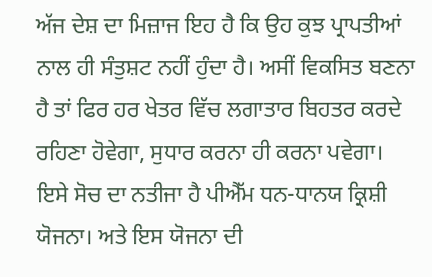ਅੱਜ ਦੇਸ਼ ਦਾ ਮਿਜ਼ਾਜ ਇਹ ਹੈ ਕਿ ਉਹ ਕੁਝ ਪ੍ਰਾਪਤੀਆਂ ਨਾਲ ਹੀ ਸੰਤੁਸ਼ਟ ਨਹੀਂ ਹੁੰਦਾ ਹੈ। ਅਸੀਂ ਵਿਕਸਿਤ ਬਣਨਾ ਹੈ ਤਾਂ ਫਿਰ ਹਰ ਖੇਤਰ ਵਿੱਚ ਲਗਾਤਾਰ ਬਿਹਤਰ ਕਰਦੇ ਰਹਿਣਾ ਹੋਵੇਗਾ, ਸੁਧਾਰ ਕਰਨਾ ਹੀ ਕਰਨਾ ਪਵੇਗਾ। ਇਸੇ ਸੋਚ ਦਾ ਨਤੀਜਾ ਹੈ ਪੀਐੱਮ ਧਨ-ਧਾਨਯ ਕ੍ਰਿਸ਼ੀ ਯੋਜਨਾ। ਅਤੇ ਇਸ ਯੋਜਨਾ ਦੀ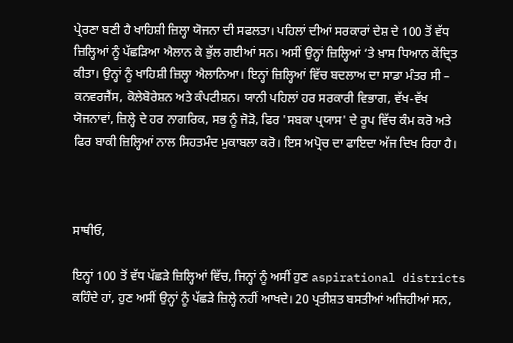ਪ੍ਰੇਰਣਾ ਬਣੀ ਹੈ ਖਾਹਿਸ਼ੀ ਜ਼ਿਲ੍ਹਾ ਯੋਜਨਾ ਦੀ ਸਫਲਤਾ। ਪਹਿਲਾਂ ਦੀਆਂ ਸਰਕਾਰਾਂ ਦੇਸ਼ ਦੇ 100 ਤੋਂ ਵੱਧ ਜ਼ਿਲ੍ਹਿਆਂ ਨੂੰ ਪੱਛੜਿਆ ਐਲਾਨ ਕੇ ਭੁੱਲ ਗਈਆਂ ਸਨ। ਅਸੀਂ ਉਨ੍ਹਾਂ ਜ਼ਿਲ੍ਹਿਆਂ ‘ਤੇ ਖ਼ਾਸ ਧਿਆਨ ਕੇਂਦ੍ਰਿਤ ਕੀਤਾ। ਉਨ੍ਹਾਂ ਨੂੰ ਖਾਹਿਸ਼ੀ ਜ਼ਿਲ੍ਹਾ ਐਲਾਨਿਆ। ਇਨ੍ਹਾਂ ਜ਼ਿਲ੍ਹਿਆਂ ਵਿੱਚ ਬਦਲਾਅ ਦਾ ਸਾਡਾ ਮੰਤਰ ਸੀ – ਕਨਵਰਜੈਂਸ, ਕੋਲੇਬੋਰੇਸ਼ਨ ਅਤੇ ਕੰਪਟੀਸ਼ਨ। ਯਾਨੀ ਪਹਿਲਾਂ ਹਰ ਸਰਕਾਰੀ ਵਿਭਾਗ, ਵੱਖ-ਵੱਖ ਯੋਜਨਾਵਾਂ, ਜ਼ਿਲ੍ਹੇ ਦੇ ਹਰ ਨਾਗਰਿਕ, ਸਭ ਨੂੰ ਜੋੜੋ, ਫਿਰ 'ਸਬਕਾ ਪ੍ਰਯਾਸ' ਦੇ ਰੂਪ ਵਿੱਚ ਕੰਮ ਕਰੋ ਅਤੇ ਫਿਰ ਬਾਕੀ ਜ਼ਿਲ੍ਹਿਆਂ ਨਾਲ ਸਿਹਤਮੰਦ ਮੁਕਾਬਲਾ ਕਰੋ। ਇਸ ਅਪ੍ਰੋਚ ਦਾ ਫਾਇਦਾ ਅੱਜ ਦਿਖ ਰਿਹਾ ਹੈ।



ਸਾਥੀਓ,

ਇਨ੍ਹਾਂ 100 ਤੋਂ ਵੱਧ ਪੱਛੜੇ ਜ਼ਿਲ੍ਹਿਆਂ ਵਿੱਚ, ਜਿਨ੍ਹਾਂ ਨੂੰ ਅਸੀਂ ਹੁਣ aspirational districts ਕਹਿੰਦੇ ਹਾਂ, ਹੁਣ ਅਸੀਂ ਉਨ੍ਹਾਂ ਨੂੰ ਪੱਛੜੇ ਜ਼ਿਲ੍ਹੇ ਨਹੀਂ ਆਖਦੇ। 20 ਪ੍ਰਤੀਸ਼ਤ ਬਸਤੀਆਂ ਅਜਿਹੀਆਂ ਸਨ,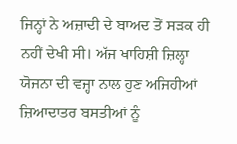ਜਿਨ੍ਹਾਂ ਨੇ ਅਜ਼ਾਦੀ ਦੇ ਬਾਅਦ ਤੋਂ ਸੜਕ ਹੀ ਨਹੀਂ ਦੇਖੀ ਸੀ। ਅੱਜ ਖਾਹਿਸ਼ੀ ਜ਼ਿਲ੍ਹਾ ਯੋਜਨਾ ਦੀ ਵਜ੍ਹਾ ਨਾਲ ਹੁਣ ਅਜਿਹੀਆਂ ਜ਼ਿਆਦਾਤਰ ਬਸਤੀਆਂ ਨੂੰ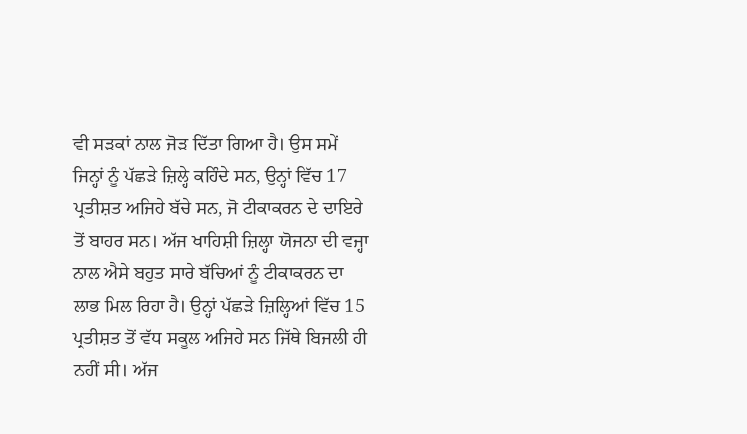ਵੀ ਸੜਕਾਂ ਨਾਲ ਜੋੜ ਦਿੱਤਾ ਗਿਆ ਹੈ। ਉਸ ਸਮੇਂ ਜਿਨ੍ਹਾਂ ਨੂੰ ਪੱਛੜੇ ਜ਼ਿਲ੍ਹੇ ਕਹਿੰਦੇ ਸਨ, ਉਨ੍ਹਾਂ ਵਿੱਚ 17 ਪ੍ਰਤੀਸ਼ਤ ਅਜਿਹੇ ਬੱਚੇ ਸਨ, ਜੋ ਟੀਕਾਕਰਨ ਦੇ ਦਾਇਰੇ ਤੋਂ ਬਾਹਰ ਸਨ। ਅੱਜ ਖਾਹਿਸ਼ੀ ਜ਼ਿਲ੍ਹਾ ਯੋਜਨਾ ਦੀ ਵਜ੍ਹਾ ਨਾਲ ਐਸੇ ਬਹੁਤ ਸਾਰੇ ਬੱਚਿਆਂ ਨੂੰ ਟੀਕਾਕਰਨ ਦਾ ਲਾਭ ਮਿਲ ਰਿਹਾ ਹੈ। ਉਨ੍ਹਾਂ ਪੱਛੜੇ ਜ਼ਿਲ੍ਹਿਆਂ ਵਿੱਚ 15 ਪ੍ਰਤੀਸ਼ਤ ਤੋਂ ਵੱਧ ਸਕੂਲ ਅਜਿਹੇ ਸਨ ਜਿੱਥੇ ਬਿਜਲੀ ਹੀ ਨਹੀਂ ਸੀ। ਅੱਜ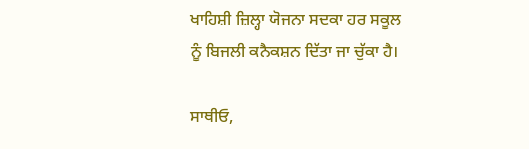ਖਾਹਿਸ਼ੀ ਜ਼ਿਲ੍ਹਾ ਯੋਜਨਾ ਸਦਕਾ ਹਰ ਸਕੂਲ ਨੂੰ ਬਿਜਲੀ ਕਨੈਕਸ਼ਨ ਦਿੱਤਾ ਜਾ ਚੁੱਕਾ ਹੈ।

ਸਾਥੀਓ,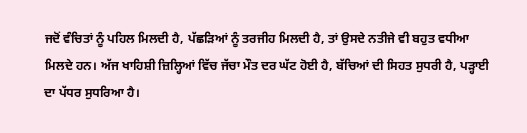ਜਦੋਂ ਵੰਚਿਤਾਂ ਨੂੰ ਪਹਿਲ ਮਿਲਦੀ ਹੈ, ਪੱਛੜਿਆਂ ਨੂੰ ਤਰਜੀਹ ਮਿਲਦੀ ਹੈ, ਤਾਂ ਉਸਦੇ ਨਤੀਜੇ ਵੀ ਬਹੁਤ ਵਧੀਆ ਮਿਲਦੇ ਹਨ। ਅੱਜ ਖਾਹਿਸ਼ੀ ਜ਼ਿਲ੍ਹਿਆਂ ਵਿੱਚ ਜੱਚਾ ਮੌਤ ਦਰ ਘੱਟ ਹੋਈ ਹੈ, ਬੱਚਿਆਂ ਦੀ ਸਿਹਤ ਸੁਧਰੀ ਹੈ, ਪੜ੍ਹਾਈ ਦਾ ਪੱਧਰ ਸੁਧਰਿਆ ਹੈ।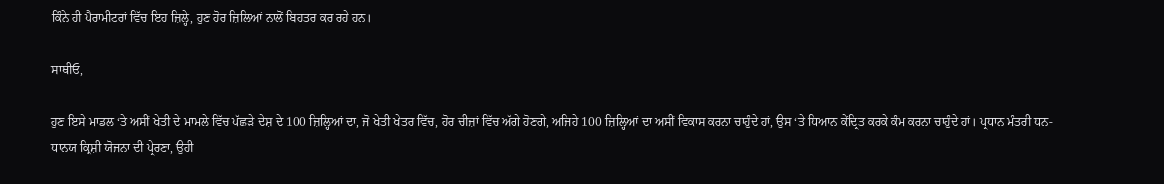ਕਿੰਨੇ ਹੀ ਪੈਰਾਮੀਟਰਾਂ ਵਿੱਚ ਇਹ ਜ਼ਿਲ੍ਹੇ, ਹੁਣ ਹੋਰ ਜ਼ਿਲਿਆਂ ਨਾਲੋਂ ਬਿਹਤਰ ਕਰ ਰਹੇ ਹਨ।

ਸਾਥੀਓ,

ਹੁਣ ਇਸੇ ਮਾਡਲ ‘ਤੇ ਅਸੀਂ ਖੇਤੀ ਦੇ ਮਾਮਲੇ ਵਿੱਚ ਪੱਛੜੇ ਦੇਸ਼ ਦੇ 100 ਜ਼ਿਲ੍ਹਿਆਂ ਦਾ, ਜੋ ਖੇਤੀ ਖੇਤਰ ਵਿੱਚ, ਹੋਰ ਚੀਜ਼ਾਂ ਵਿੱਚ ਅੱਗੇ ਹੋਣਗੇ, ਅਜਿਹੇ 100 ਜ਼ਿਲ੍ਹਿਆਂ ਦਾ ਅਸੀਂ ਵਿਕਾਸ ਕਰਨਾ ਚਾਹੁੰਦੇ ਹਾਂ, ਉਸ ‘ਤੇ ਧਿਆਨ ਕੇਂਦ੍ਰਿਤ ਕਰਕੇ ਕੰਮ ਕਰਨਾ ਚਾਹੁੰਦੇ ਹਾਂ। ਪ੍ਰਧਾਨ ਮੰਤਰੀ ਧਨ-ਧਾਨਯ ਕ੍ਰਿਸ਼ੀ ਯੋਜਨਾ ਦੀ ਪ੍ਰੇਰਣਾ, ਉਹੀ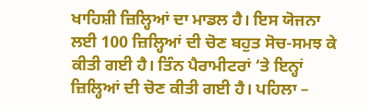ਖਾਹਿਸ਼ੀ ਜ਼ਿਲ੍ਹਿਆਂ ਦਾ ਮਾਡਲ ਹੈ। ਇਸ ਯੋਜਨਾ ਲਈ 100 ਜ਼ਿਲ੍ਹਿਆਂ ਦੀ ਚੋਣ ਬਹੁਤ ਸੋਚ-ਸਮਝ ਕੇ ਕੀਤੀ ਗਈ ਹੈ। ਤਿੰਨ ਪੈਰਾਮੀਟਰਾਂ ‘ਤੇ ਇਨ੍ਹਾਂ ਜ਼ਿਲ੍ਹਿਆਂ ਦੀ ਚੋਣ ਕੀਤੀ ਗਈ ਹੈ। ਪਹਿਲਾ –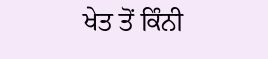ਖੇਤ ਤੋਂ ਕਿੰਨੀ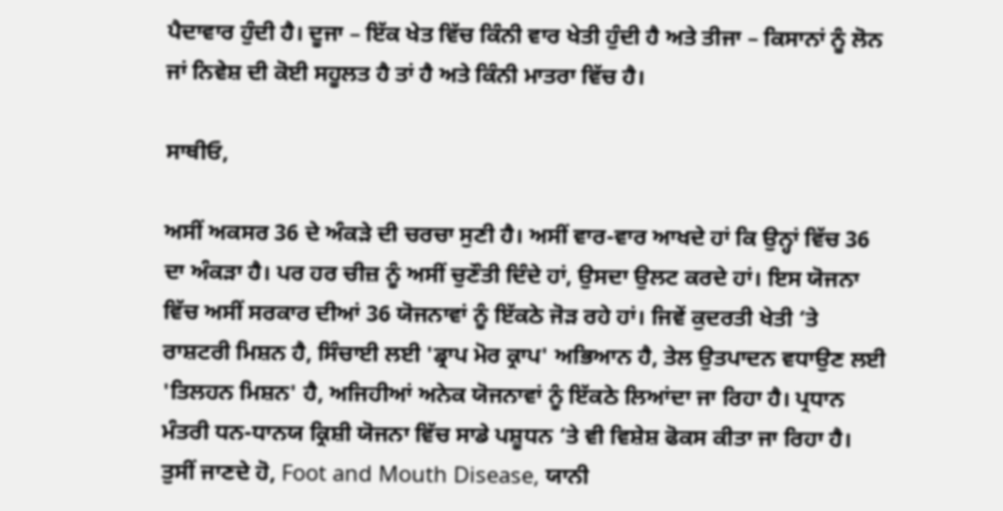ਪੈਦਾਵਾਰ ਹੁੰਦੀ ਹੈ। ਦੂਜਾ – ਇੱਕ ਖੇਤ ਵਿੱਚ ਕਿੰਨੀ ਵਾਰ ਖੇਤੀ ਹੁੰਦੀ ਹੈ ਅਤੇ ਤੀਜਾ – ਕਿਸਾਨਾਂ ਨੂੰ ਲੋਨ ਜਾਂ ਨਿਵੇਸ਼ ਦੀ ਕੋਈ ਸਹੂਲਤ ਹੈ ਤਾਂ ਹੈ ਅਤੇ ਕਿੰਨੀ ਮਾਤਰਾ ਵਿੱਚ ਹੈ।

ਸਾਥੀਓ,

ਅਸੀਂ ਅਕਸਰ 36 ਦੇ ਅੰਕੜੇ ਦੀ ਚਰਚਾ ਸੁਣੀ ਹੈ। ਅਸੀਂ ਵਾਰ-ਵਾਰ ਆਖਦੇ ਹਾਂ ਕਿ ਉਨ੍ਹਾਂ ਵਿੱਚ 36 ਦਾ ਅੰਕੜਾ ਹੈ। ਪਰ ਹਰ ਚੀਜ਼ ਨੂੰ ਅਸੀਂ ਚੁਣੌਤੀ ਦਿੰਦੇ ਹਾਂ, ਉਸਦਾ ਉਲਟ ਕਰਦੇ ਹਾਂ। ਇਸ ਯੋਜਨਾ ਵਿੱਚ ਅਸੀਂ ਸਰਕਾਰ ਦੀਆਂ 36 ਯੋਜਨਾਵਾਂ ਨੂੰ ਇੱਕਠੇ ਜੋੜ ਰਹੇ ਹਾਂ। ਜਿਵੇਂ ਕੁਦਰਤੀ ਖੇਤੀ ‘ਤੇ ਰਾਸ਼ਟਰੀ ਮਿਸ਼ਨ ਹੈ, ਸਿੰਚਾਈ ਲਈ 'ਡ੍ਰਾਪ ਮੋਰ ਕ੍ਰਾਪ' ਅਭਿਆਨ ਹੈ, ਤੇਲ ਉਤਪਾਦਨ ਵਧਾਉਣ ਲਈ 'ਤਿਲਹਨ ਮਿਸ਼ਨ' ਹੈ, ਅਜਿਹੀਆਂ ਅਨੇਕ ਯੋਜਨਾਵਾਂ ਨੂੰ ਇੱਕਠੇ ਲਿਆਂਦਾ ਜਾ ਰਿਹਾ ਹੈ। ਪ੍ਰਧਾਨ ਮੰਤਰੀ ਧਨ-ਧਾਨਯ ਕ੍ਰਿਸ਼ੀ ਯੋਜਨਾ ਵਿੱਚ ਸਾਡੇ ਪਸ਼ੂਧਨ ‘ਤੇ ਵੀ ਵਿਸ਼ੇਸ਼ ਫੋਕਸ ਕੀਤਾ ਜਾ ਰਿਹਾ ਹੈ। ਤੁਸੀਂ ਜਾਣਦੇ ਹੋ, Foot and Mouth Disease, ਯਾਨੀ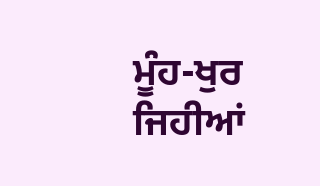ਮੂੰਹ-ਖੁਰ ਜਿਹੀਆਂ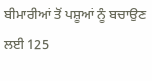ਬੀਮਾਰੀਆਂ ਤੋਂ ਪਸ਼ੂਆਂ ਨੂੰ ਬਚਾਉਣ ਲਈ 125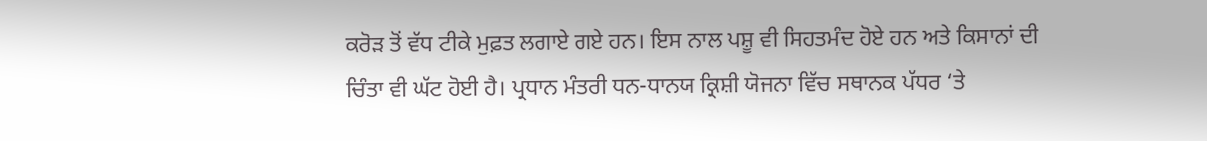ਕਰੋੜ ਤੋਂ ਵੱਧ ਟੀਕੇ ਮੁਫ਼ਤ ਲਗਾਏ ਗਏ ਹਨ। ਇਸ ਨਾਲ ਪਸ਼ੂ ਵੀ ਸਿਹਤਮੰਦ ਹੋਏ ਹਨ ਅਤੇ ਕਿਸਾਨਾਂ ਦੀ ਚਿੰਤਾ ਵੀ ਘੱਟ ਹੋਈ ਹੈ। ਪ੍ਰਧਾਨ ਮੰਤਰੀ ਧਨ-ਧਾਨਯ ਕ੍ਰਿਸ਼ੀ ਯੋਜਨਾ ਵਿੱਚ ਸਥਾਨਕ ਪੱਧਰ ‘ਤੇ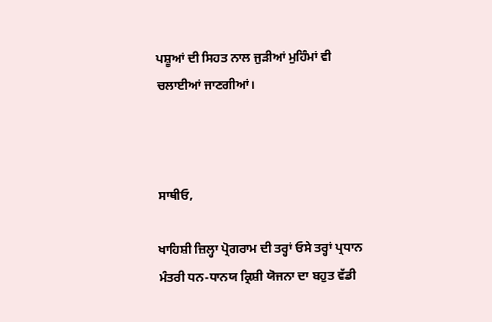ਪਸ਼ੂਆਂ ਦੀ ਸਿਹਤ ਨਾਲ ਜੁੜੀਆਂ ਮੁਹਿੰਮਾਂ ਵੀ ਚਲਾਈਆਂ ਜਾਣਗੀਆਂ।



ਸਾਥੀਓ,

ਖਾਹਿਸ਼ੀ ਜ਼ਿਲ੍ਹਾ ਪ੍ਰੋਗਰਾਮ ਦੀ ਤਰ੍ਹਾਂ ਓਸੇ ਤਰ੍ਹਾਂ ਪ੍ਰਧਾਨ ਮੰਤਰੀ ਧਨ-ਧਾਨਯ ਕ੍ਰਿਸ਼ੀ ਯੋਜਨਾ ਦਾ ਬਹੁਤ ਵੱਡੀ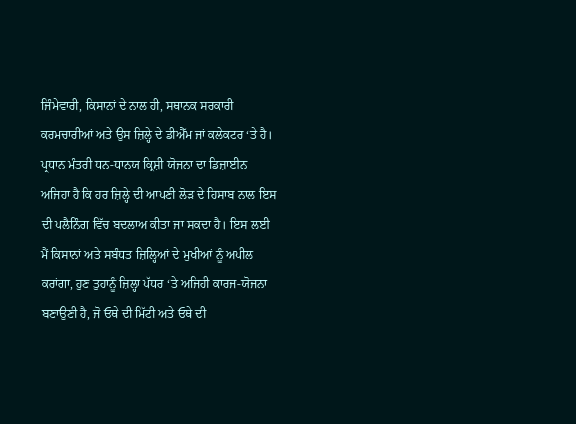ਜਿੰਮੇਵਾਰੀ, ਕਿਸਾਨਾਂ ਦੇ ਨਾਲ ਹੀ, ਸਥਾਨਕ ਸਰਕਾਰੀ ਕਰਮਚਾਰੀਆਂ ਅਤੇ ਉਸ ਜ਼ਿਲ੍ਹੇ ਦੇ ਡੀਐੱਮ ਜਾਂ ਕਲੇਕਟਰ ‘ਤੇ ਹੈ। ਪ੍ਰਧਾਨ ਮੰਤਰੀ ਧਨ-ਧਾਨਯ ਕ੍ਰਿਸ਼ੀ ਯੋਜਨਾ ਦਾ ਡਿਜ਼ਾਈਨ ਅਜਿਹਾ ਹੈ ਕਿ ਹਰ ਜ਼ਿਲ੍ਹੇ ਦੀ ਆਪਣੀ ਲੋੜ ਦੇ ਹਿਸਾਬ ਨਾਲ ਇਸ ਦੀ ਪਲੈਨਿੰਗ ਵਿੱਚ ਬਦਲਾਅ ਕੀਤਾ ਜਾ ਸਕਦਾ ਹੈ। ਇਸ ਲਈ ਮੈਂ ਕਿਸਾਨਾਂ ਅਤੇ ਸਬੰਧਤ ਜ਼ਿਲ੍ਹਿਆਂ ਦੇ ਮੁਖੀਆਂ ਨੂੰ ਅਪੀਲ ਕਰਾਂਗਾ, ਹੁਣ ਤੁਹਾਨੂੰ ਜ਼ਿਲ੍ਹਾ ਪੱਧਰ ‘ਤੇ ਅਜਿਹੀ ਕਾਰਜ-ਯੋਜਨਾ ਬਣਾਉਣੀ ਹੈ, ਜੋ ਓਥੇ ਦੀ ਮਿੱਟੀ ਅਤੇ ਓਥੇ ਦੀ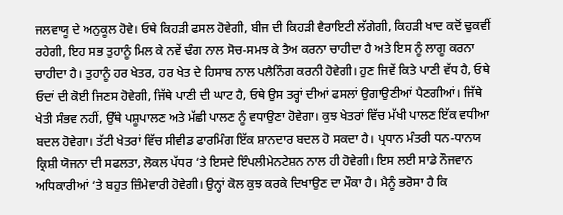ਜਲਵਾਯੂ ਦੇ ਅਨੁਕੂਲ ਹੋਵੇ। ਓਥੇ ਕਿਹੜੀ ਫਸਲ ਹੋਵੇਗੀ, ਬੀਜ ਦੀ ਕਿਹੜੀ ਵੈਰਾਇਟੀ ਲੱਗੇਗੀ, ਕਿਹੜੀ ਖਾਦ ਕਦੋਂ ਢੁਕਵੀਂ ਰਹੇਗੀ, ਇਹ ਸਭ ਤੁਹਾਨੂੰ ਮਿਲ ਕੇ ਨਵੇਂ ਢੰਗ ਨਾਲ ਸੋਚ-ਸਮਝ ਕੇ ਤੈਅ ਕਰਨਾ ਚਾਹੀਦਾ ਹੈ ਅਤੇ ਇਸ ਨੂੰ ਲਾਗੂ ਕਰਨਾ ਚਾਹੀਦਾ ਹੈ। ਤੁਹਾਨੂੰ ਹਰ ਖੇਤਰ, ਹਰ ਖੇਤ ਦੇ ਹਿਸਾਬ ਨਾਲ ਪਲੈਨਿੰਗ ਕਰਨੀ ਹੋਵੇਗੀ। ਹੁਣ ਜਿਵੇਂ ਕਿਤੇ ਪਾਣੀ ਵੱਧ ਹੈ, ਓਥੇ ਓਦਾਂ ਦੀ ਕੋਈ ਜਿਣਸ ਹੋਵੇਗੀ, ਜਿੱਥੇ ਪਾਣੀ ਦੀ ਘਾਟ ਹੈ, ਓਥੇ ਉਸ ਤਰ੍ਹਾਂ ਦੀਆਂ ਫਸਲਾਂ ਉਗਾਉਣੀਆਂ ਪੈਣਗੀਆਂ। ਜਿੱਥੇ ਖੇਤੀ ਸੰਭਵ ਨਹੀਂ, ਉੱਥੇ ਪਸ਼ੂਪਾਲਣ ਅਤੇ ਮੱਛੀ ਪਾਲਣ ਨੂੰ ਵਧਾਉਣਾ ਹੋਵੇਗਾ। ਕੁਝ ਖੇਤਰਾਂ ਵਿੱਚ ਮੱਖੀ ਪਾਲਣ ਇੱਕ ਵਧੀਆ ਬਦਲ ਹੋਵੇਗਾ। ਤੱਟੀ ਖੇਤਰਾਂ ਵਿੱਚ ਸੀਵੀਡ ਫਾਰਮਿੰਗ ਇੱਕ ਸ਼ਾਨਦਾਰ ਬਦਲ ਹੋ ਸਕਦਾ ਹੈ। ਪ੍ਰਧਾਨ ਮੰਤਰੀ ਧਨ-ਧਾਨਯ ਕ੍ਰਿਸ਼ੀ ਯੋਜਨਾ ਦੀ ਸਫਲਤਾ, ਲੋਕਲ ਪੱਧਰ ‘ਤੇ ਇਸਦੇ ਇੰਪਲੀਮੇਨਟੇਸ਼ਨ ਨਾਲ ਹੀ ਹੋਵੇਗੀ। ਇਸ ਲਈ ਸਾਡੇ ਨੌਜਵਾਨ ਅਧਿਕਾਰੀਆਂ ‘ਤੇ ਬਹੁਤ ਜ਼ਿੰਮੇਵਾਰੀ ਹੋਵੇਗੀ। ਉਨ੍ਹਾਂ ਕੋਲ ਕੁਝ ਕਰਕੇ ਦਿਖਾਉਣ ਦਾ ਮੌਕਾ ਹੈ। ਮੈਨੂੰ ਭਰੋਸਾ ਹੈ ਕਿ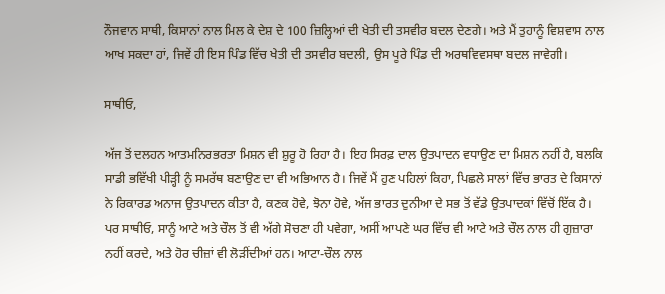ਨੌਜਵਾਨ ਸਾਥੀ, ਕਿਸਾਨਾਂ ਨਾਲ ਮਿਲ ਕੇ ਦੇਸ਼ ਦੇ 100 ਜ਼ਿਲ੍ਹਿਆਂ ਦੀ ਖੇਤੀ ਦੀ ਤਸਵੀਰ ਬਦਲ ਦੇਣਗੇ। ਅਤੇ ਮੈਂ ਤੁਹਾਨੂੰ ਵਿਸ਼ਵਾਸ ਨਾਲ ਆਖ ਸਕਦਾ ਹਾਂ, ਜਿਵੇਂ ਹੀ ਇਸ ਪਿੰਡ ਵਿੱਚ ਖੇਤੀ ਦੀ ਤਸਵੀਰ ਬਦਲੀ, ਉਸ ਪੂਰੇ ਪਿੰਡ ਦੀ ਅਰਥਵਿਵਸਥਾ ਬਦਲ ਜਾਵੇਗੀ।

ਸਾਥੀਓ,

ਅੱਜ ਤੋਂ ਦਲਹਨ ਆਤਮਨਿਰਭਰਤਾ ਮਿਸ਼ਨ ਵੀ ਸ਼ੁਰੂ ਹੋ ਰਿਹਾ ਹੈ। ਇਹ ਸਿਰਫ਼ ਦਾਲ ਉਤਪਾਦਨ ਵਧਾਉਣ ਦਾ ਮਿਸ਼ਨ ਨਹੀਂ ਹੈ, ਬਲਕਿ ਸਾਡੀ ਭਵਿੱਖੀ ਪੀੜ੍ਹੀ ਨੂੰ ਸਮਰੱਥ ਬਣਾਉਣ ਦਾ ਵੀ ਅਭਿਆਨ ਹੈ। ਜਿਵੇਂ ਮੈਂ ਹੁਣ ਪਹਿਲਾਂ ਕਿਹਾ, ਪਿਛਲੇ ਸਾਲਾਂ ਵਿੱਚ ਭਾਰਤ ਦੇ ਕਿਸਾਨਾਂ ਨੇ ਰਿਕਾਰਡ ਅਨਾਜ ਉਤਪਾਦਨ ਕੀਤਾ ਹੈ, ਕਣਕ ਹੋਵੇ, ਝੋਨਾ ਹੋਵੇ, ਅੱਜ ਭਾਰਤ ਦੁਨੀਆ ਦੇ ਸਭ ਤੋਂ ਵੱਡੇ ਉਤਪਾਦਕਾਂ ਵਿੱਚੋਂ ਇੱਕ ਹੈ। ਪਰ ਸਾਥੀਓ, ਸਾਨੂੰ ਆਟੇ ਅਤੇ ਚੌਲ ਤੋਂ ਵੀ ਅੱਗੇ ਸੋਚਣਾ ਹੀ ਪਵੇਗਾ, ਅਸੀਂ ਆਪਣੇ ਘਰ ਵਿੱਚ ਵੀ ਆਟੇ ਅਤੇ ਚੌਲ ਨਾਲ ਹੀ ਗੁਜ਼ਾਰਾ ਨਹੀਂ ਕਰਦੇ, ਅਤੇ ਹੋਰ ਚੀਜ਼ਾਂ ਵੀ ਲੋੜੀਂਦੀਆਂ ਹਨ। ਆਟਾ-ਚੌਲ ਨਾਲ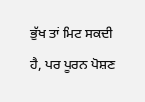ਭੁੱਖ ਤਾਂ ਮਿਟ ਸਕਦੀ ਹੈ, ਪਰ ਪੂਰਨ ਪੋਸ਼ਣ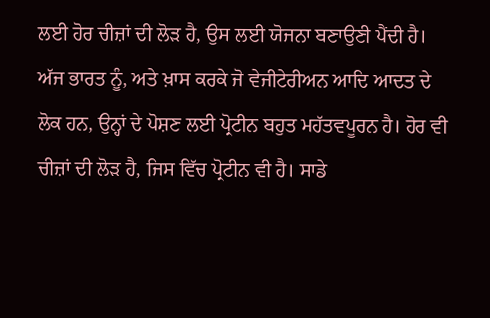ਲਈ ਹੋਰ ਚੀਜ਼ਾਂ ਦੀ ਲੋੜ ਹੈ, ਉਸ ਲਈ ਯੋਜਨਾ ਬਣਾਉਣੀ ਪੈਂਦੀ ਹੈ। ਅੱਜ ਭਾਰਤ ਨੂੰ, ਅਤੇ ਖ਼ਾਸ ਕਰਕੇ ਜੋ ਵੇਜੀਟੇਰੀਅਨ ਆਦਿ ਆਦਤ ਦੇ ਲੋਕ ਹਨ, ਉਨ੍ਹਾਂ ਦੇ ਪੋਸ਼ਣ ਲਈ ਪ੍ਰੋਟੀਨ ਬਹੁਤ ਮਹੱਤਵਪੂਰਨ ਹੈ। ਹੋਰ ਵੀ ਚੀਜ਼ਾਂ ਦੀ ਲੋੜ ਹੈ, ਜਿਸ ਵਿੱਚ ਪ੍ਰੋਟੀਨ ਵੀ ਹੈ। ਸਾਡੇ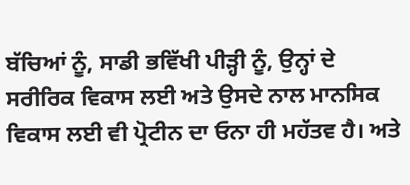ਬੱਚਿਆਂ ਨੂੰ, ਸਾਡੀ ਭਵਿੱਖੀ ਪੀੜ੍ਹੀ ਨੂੰ, ਉਨ੍ਹਾਂ ਦੇ ਸਰੀਰਿਕ ਵਿਕਾਸ ਲਈ ਅਤੇ ਉਸਦੇ ਨਾਲ ਮਾਨਸਿਕ ਵਿਕਾਸ ਲਈ ਵੀ ਪ੍ਰੋਟੀਨ ਦਾ ਓਨਾ ਹੀ ਮਹੱਤਵ ਹੈ। ਅਤੇ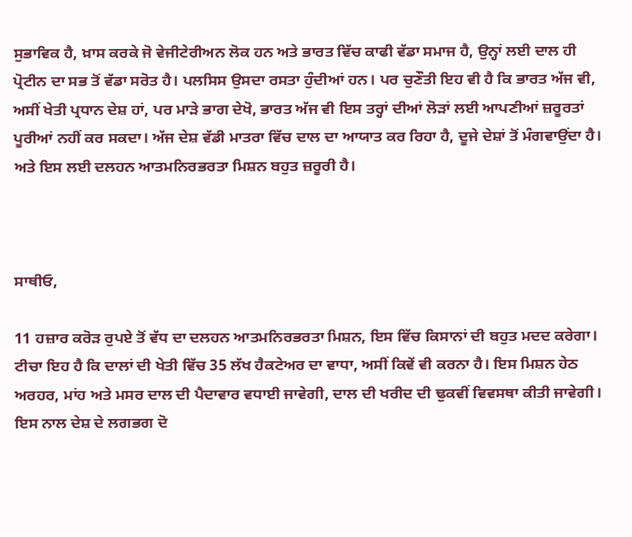ਸੁਭਾਵਿਕ ਹੈ, ਖ਼ਾਸ ਕਰਕੇ ਜੋ ਵੇਜੀਟੇਰੀਅਨ ਲੋਕ ਹਨ ਅਤੇ ਭਾਰਤ ਵਿੱਚ ਕਾਫੀ ਵੱਡਾ ਸਮਾਜ ਹੈ, ਉਨ੍ਹਾਂ ਲਈ ਦਾਲ ਹੀ ਪ੍ਰੋਟੀਨ ਦਾ ਸਭ ਤੋਂ ਵੱਡਾ ਸਰੋਤ ਹੈ। ਪਲਸਿਸ ਉਸਦਾ ਰਸਤਾ ਹੁੰਦੀਆਂ ਹਨ। ਪਰ ਚੁਣੌਤੀ ਇਹ ਵੀ ਹੈ ਕਿ ਭਾਰਤ ਅੱਜ ਵੀ, ਅਸੀਂ ਖੇਤੀ ਪ੍ਰਧਾਨ ਦੇਸ਼ ਹਾਂ, ਪਰ ਮਾੜੇ ਭਾਗ ਦੇਖੋ, ਭਾਰਤ ਅੱਜ ਵੀ ਇਸ ਤਰ੍ਹਾਂ ਦੀਆਂ ਲੋੜਾਂ ਲਈ ਆਪਣੀਆਂ ਜ਼ਰੂਰਤਾਂ ਪੂਰੀਆਂ ਨਹੀਂ ਕਰ ਸਕਦਾ। ਅੱਜ ਦੇਸ਼ ਵੱਡੀ ਮਾਤਰਾ ਵਿੱਚ ਦਾਲ ਦਾ ਆਯਾਤ ਕਰ ਰਿਹਾ ਹੈ, ਦੂਜੇ ਦੇਸ਼ਾਂ ਤੋਂ ਮੰਗਵਾਉਂਦਾ ਹੈ। ਅਤੇ ਇਸ ਲਈ ਦਲਹਨ ਆਤਮਨਿਰਭਰਤਾ ਮਿਸ਼ਨ ਬਹੁਤ ਜ਼ਰੂਰੀ ਹੈ।



ਸਾਥੀਓ,

11 ਹਜ਼ਾਰ ਕਰੋੜ ਰੁਪਏ ਤੋਂ ਵੱਧ ਦਾ ਦਲਹਨ ਆਤਮਨਿਰਭਰਤਾ ਮਿਸ਼ਨ, ਇਸ ਵਿੱਚ ਕਿਸਾਨਾਂ ਦੀ ਬਹੁਤ ਮਦਦ ਕਰੇਗਾ। ਟੀਚਾ ਇਹ ਹੈ ਕਿ ਦਾਲਾਂ ਦੀ ਖੇਤੀ ਵਿੱਚ 35 ਲੱਖ ਹੈਕਟੇਅਰ ਦਾ ਵਾਧਾ, ਅਸੀਂ ਕਿਵੇਂ ਵੀ ਕਰਨਾ ਹੈ। ਇਸ ਮਿਸ਼ਨ ਹੇਠ ਅਰਹਰ, ਮਾਂਹ ਅਤੇ ਮਸਰ ਦਾਲ ਦੀ ਪੈਦਾਵਾਰ ਵਧਾਈ ਜਾਵੇਗੀ, ਦਾਲ ਦੀ ਖਰੀਦ ਦੀ ਢੁਕਵੀਂ ਵਿਵਸਥਾ ਕੀਤੀ ਜਾਵੇਗੀ। ਇਸ ਨਾਲ ਦੇਸ਼ ਦੇ ਲਗਭਗ ਦੋ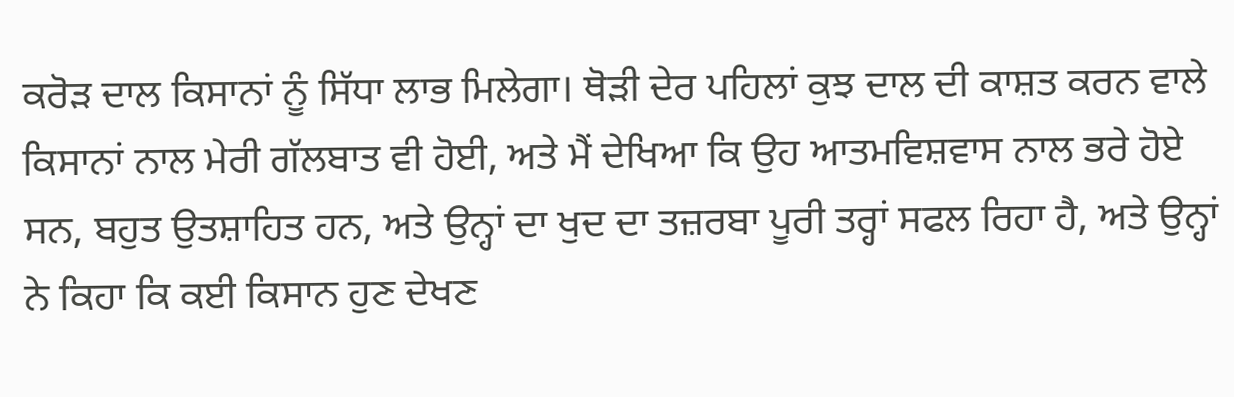ਕਰੋੜ ਦਾਲ ਕਿਸਾਨਾਂ ਨੂੰ ਸਿੱਧਾ ਲਾਭ ਮਿਲੇਗਾ। ਥੋੜੀ ਦੇਰ ਪਹਿਲਾਂ ਕੁਝ ਦਾਲ ਦੀ ਕਾਸ਼ਤ ਕਰਨ ਵਾਲੇ ਕਿਸਾਨਾਂ ਨਾਲ ਮੇਰੀ ਗੱਲਬਾਤ ਵੀ ਹੋਈ, ਅਤੇ ਮੈਂ ਦੇਖਿਆ ਕਿ ਉਹ ਆਤਮਵਿਸ਼ਵਾਸ ਨਾਲ ਭਰੇ ਹੋਏ ਸਨ, ਬਹੁਤ ਉਤਸ਼ਾਹਿਤ ਹਨ, ਅਤੇ ਉਨ੍ਹਾਂ ਦਾ ਖੁਦ ਦਾ ਤਜ਼ਰਬਾ ਪੂਰੀ ਤਰ੍ਹਾਂ ਸਫਲ ਰਿਹਾ ਹੈ, ਅਤੇ ਉਨ੍ਹਾਂ ਨੇ ਕਿਹਾ ਕਿ ਕਈ ਕਿਸਾਨ ਹੁਣ ਦੇਖਣ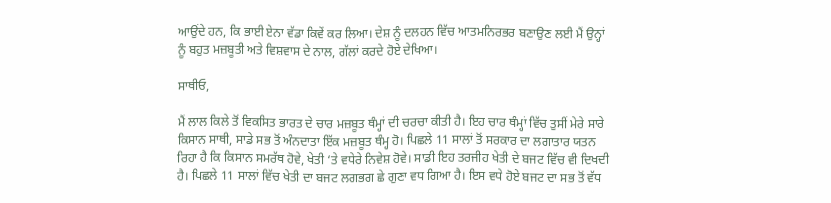ਆਉਂਦੇ ਹਨ, ਕਿ ਭਾਈ ਏਨਾ ਵੱਡਾ ਕਿਵੇਂ ਕਰ ਲਿਆ। ਦੇਸ਼ ਨੂੰ ਦਲਹਨ ਵਿੱਚ ਆਤਮਨਿਰਭਰ ਬਣਾਉਣ ਲਈ ਮੈਂ ਉਨ੍ਹਾਂ ਨੂੰ ਬਹੁਤ ਮਜ਼ਬੂਤੀ ਅਤੇ ਵਿਸ਼ਵਾਸ ਦੇ ਨਾਲ, ਗੱਲਾਂ ਕਰਦੇ ਹੋਏ ਦੇਖਿਆ।

ਸਾਥੀਓ,

ਮੈਂ ਲਾਲ ਕਿਲੇ ਤੋਂ ਵਿਕਸਿਤ ਭਾਰਤ ਦੇ ਚਾਰ ਮਜ਼ਬੂਤ ਥੰਮ੍ਹਾਂ ਦੀ ਚਰਚਾ ਕੀਤੀ ਹੈ। ਇਹ ਚਾਰ ਥੰਮ੍ਹਾਂ ਵਿੱਚ ਤੁਸੀਂ ਮੇਰੇ ਸਾਰੇ ਕਿਸਾਨ ਸਾਥੀ, ਸਾਡੇ ਸਭ ਤੋਂ ਅੰਨਦਾਤਾ ਇੱਕ ਮਜ਼ਬੂਤ ਥੰਮ੍ਹ ਹੋ। ਪਿਛਲੇ 11 ਸਾਲਾਂ ਤੋਂ ਸਰਕਾਰ ਦਾ ਲਗਾਤਾਰ ਯਤਨ ਰਿਹਾ ਹੈ ਕਿ ਕਿਸਾਨ ਸਮਰੱਥ ਹੋਵੇ, ਖੇਤੀ ‘ਤੇ ਵਧੇਰੇ ਨਿਵੇਸ਼ ਹੋਵੇ। ਸਾਡੀ ਇਹ ਤਰਜੀਹ ਖੇਤੀ ਦੇ ਬਜਟ ਵਿੱਚ ਵੀ ਦਿਖਦੀ ਹੈ। ਪਿਛਲੇ 11 ਸਾਲਾਂ ਵਿੱਚ ਖੇਤੀ ਦਾ ਬਜਟ ਲਗਭਗ ਛੇ ਗੁਣਾ ਵਧ ਗਿਆ ਹੈ। ਇਸ ਵਧੇ ਹੋਏ ਬਜਟ ਦਾ ਸਭ ਤੋਂ ਵੱਧ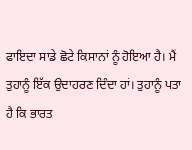ਫਾਇਦਾ ਸਾਡੇ ਛੋਟੇ ਕਿਸਾਨਾਂ ਨੂੰ ਹੋਇਆ ਹੈ। ਮੈਂ ਤੁਹਾਨੂੰ ਇੱਕ ਉਦਾਹਰਣ ਦਿੰਦਾ ਹਾਂ। ਤੁਹਾਨੂੰ ਪਤਾ ਹੈ ਕਿ ਭਾਰਤ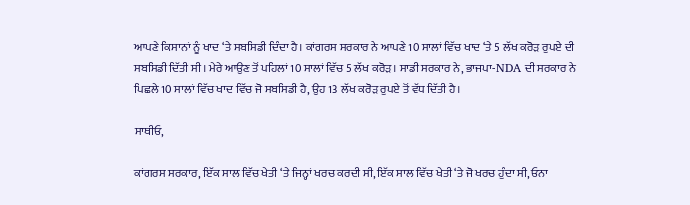ਆਪਣੇ ਕਿਸਾਨਾਂ ਨੂੰ ਖਾਦ ‘ਤੇ ਸਬਸਿਡੀ ਦਿੰਦਾ ਹੈ। ਕਾਂਗਰਸ ਸਰਕਾਰ ਨੇ ਆਪਣੇ 10 ਸਾਲਾਂ ਵਿੱਚ ਖਾਦ ‘ਤੇ 5 ਲੱਖ ਕਰੋੜ ਰੁਪਏ ਦੀ ਸਬਸਿਡੀ ਦਿੱਤੀ ਸੀ। ਮੇਰੇ ਆਉਣ ਤੋਂ ਪਹਿਲਾਂ 10 ਸਾਲਾਂ ਵਿੱਚ 5 ਲੱਖ ਕਰੋੜ। ਸਾਡੀ ਸਰਕਾਰ ਨੇ, ਭਾਜਪਾ-NDA ਦੀ ਸਰਕਾਰ ਨੇ ਪਿਛਲੇ 10 ਸਾਲਾਂ ਵਿੱਚ ਖਾਦ ਵਿੱਚ ਜੋ ਸਬਸਿਡੀ ਹੈ, ਉਹ 13 ਲੱਖ ਕਰੋੜ ਰੁਪਏ ਤੋਂ ਵੱਧ ਦਿੱਤੀ ਹੈ।

ਸਾਥੀਓ,

ਕਾਂਗਰਸ ਸਰਕਾਰ, ਇੱਕ ਸਾਲ ਵਿੱਚ ਖੇਤੀ ‘ਤੇ ਜਿਨ੍ਹਾਂ ਖਰਚ ਕਰਦੀ ਸੀ, ਇੱਕ ਸਾਲ ਵਿੱਚ ਖੇਤੀ ‘ਤੇ ਜੋ ਖਰਚ ਹੁੰਦਾ ਸੀ, ਓਨਾ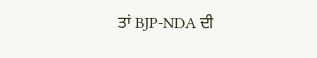ਤਾਂ BJP-NDA ਦੀ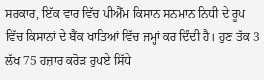ਸਰਕਾਰ, ਇੱਕ ਵਾਰ ਵਿੱਚ ਪੀਐੱਮ ਕਿਸਾਨ ਸਨਮਾਨ ਨਿਧੀ ਦੇ ਰੂਪ ਵਿੱਚ ਕਿਸਾਨਾਂ ਦੇ ਬੈਂਕ ਖਾਤਿਆਂ ਵਿੱਚ ਜਮ੍ਹਾਂ ਕਰ ਦਿੰਦੀ ਹੈ। ਹੁਣ ਤੱਕ 3 ਲੱਖ 75 ਹਜ਼ਾਰ ਕਰੋੜ ਰੁਪਏ ਸਿੱਧੇ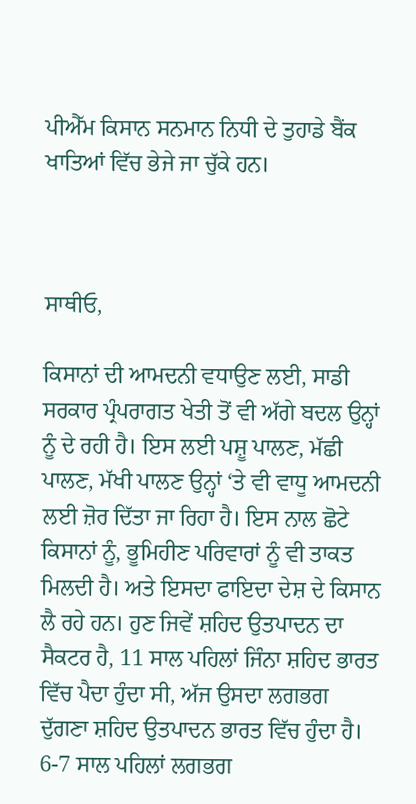ਪੀਐੱਮ ਕਿਸਾਨ ਸਨਮਾਨ ਨਿਧੀ ਦੇ ਤੁਹਾਡੇ ਬੈਂਕ ਖਾਤਿਆਂ ਵਿੱਚ ਭੇਜੇ ਜਾ ਚੁੱਕੇ ਹਨ।



ਸਾਥੀਓ,

ਕਿਸਾਨਾਂ ਦੀ ਆਮਦਨੀ ਵਧਾਉਣ ਲਈ, ਸਾਡੀ ਸਰਕਾਰ ਪ੍ਰੰਪਰਾਗਤ ਖੇਤੀ ਤੋਂ ਵੀ ਅੱਗੇ ਬਦਲ ਉਨ੍ਹਾਂ ਨੂੰ ਦੇ ਰਹੀ ਹੈ। ਇਸ ਲਈ ਪਸ਼ੂ ਪਾਲਣ, ਮੱਛੀ ਪਾਲਣ, ਮੱਖੀ ਪਾਲਣ ਉਨ੍ਹਾਂ ‘ਤੇ ਵੀ ਵਾਧੂ ਆਮਦਨੀ ਲਈ ਜ਼ੋਰ ਦਿੱਤਾ ਜਾ ਰਿਹਾ ਹੈ। ਇਸ ਨਾਲ ਛੋਟੇ ਕਿਸਾਨਾਂ ਨੂੰ, ਭੂਮਿਹੀਣ ਪਰਿਵਾਰਾਂ ਨੂੰ ਵੀ ਤਾਕਤ ਮਿਲਦੀ ਹੈ। ਅਤੇ ਇਸਦਾ ਫਾਇਦਾ ਦੇਸ਼ ਦੇ ਕਿਸਾਨ ਲੈ ਰਹੇ ਹਨ। ਹੁਣ ਜਿਵੇਂ ਸ਼ਹਿਦ ਉਤਪਾਦਨ ਦਾ ਸੈਕਟਰ ਹੈ, 11 ਸਾਲ ਪਹਿਲਾਂ ਜਿੰਨਾ ਸ਼ਹਿਦ ਭਾਰਤ ਵਿੱਚ ਪੈਦਾ ਹੁੰਦਾ ਸੀ, ਅੱਜ ਉਸਦਾ ਲਗਭਗ ਦੁੱਗਣਾ ਸ਼ਹਿਦ ਉਤਪਾਦਨ ਭਾਰਤ ਵਿੱਚ ਹੁੰਦਾ ਹੈ। 6-7 ਸਾਲ ਪਹਿਲਾਂ ਲਗਭਗ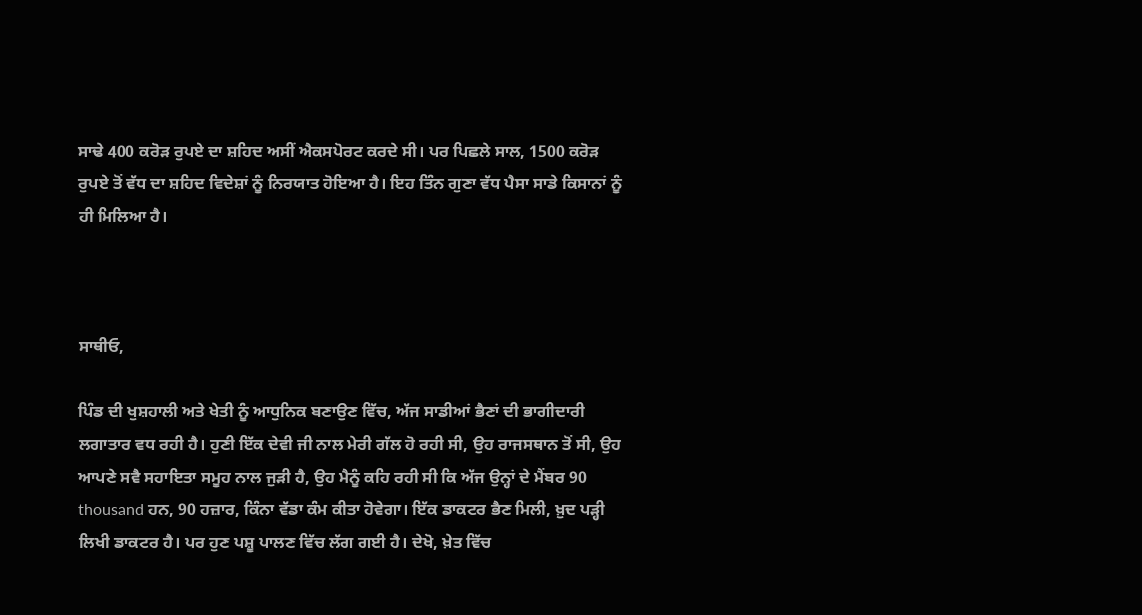ਸਾਢੇ 400 ਕਰੋੜ ਰੁਪਏ ਦਾ ਸ਼ਹਿਦ ਅਸੀਂ ਐਕਸਪੋਰਟ ਕਰਦੇ ਸੀ। ਪਰ ਪਿਛਲੇ ਸਾਲ, 1500 ਕਰੋੜ ਰੁਪਏ ਤੋਂ ਵੱਧ ਦਾ ਸ਼ਹਿਦ ਵਿਦੇਸ਼ਾਂ ਨੂੰ ਨਿਰਯਾਤ ਹੋਇਆ ਹੈ। ਇਹ ਤਿੰਨ ਗੁਣਾ ਵੱਧ ਪੈਸਾ ਸਾਡੇ ਕਿਸਾਨਾਂ ਨੂੰ ਹੀ ਮਿਲਿਆ ਹੈ।



ਸਾਥੀਓ,

ਪਿੰਡ ਦੀ ਖੁਸ਼ਹਾਲੀ ਅਤੇ ਖੇਤੀ ਨੂੰ ਆਧੁਨਿਕ ਬਣਾਉਣ ਵਿੱਚ, ਅੱਜ ਸਾਡੀਆਂ ਭੈਣਾਂ ਦੀ ਭਾਗੀਦਾਰੀ ਲਗਾਤਾਰ ਵਧ ਰਹੀ ਹੈ। ਹੁਣੀ ਇੱਕ ਦੇਵੀ ਜੀ ਨਾਲ ਮੇਰੀ ਗੱਲ ਹੋ ਰਹੀ ਸੀ, ਉਹ ਰਾਜਸਥਾਨ ਤੋਂ ਸੀ, ਉਹ ਆਪਣੇ ਸਵੈ ਸਹਾਇਤਾ ਸਮੂਹ ਨਾਲ ਜੁੜੀ ਹੈ, ਉਹ ਮੈਨੂੰ ਕਹਿ ਰਹੀ ਸੀ ਕਿ ਅੱਜ ਉਨ੍ਹਾਂ ਦੇ ਮੈਂਬਰ 90 thousand ਹਨ, 90 ਹਜ਼ਾਰ, ਕਿੰਨਾ ਵੱਡਾ ਕੰਮ ਕੀਤਾ ਹੋਵੇਗਾ। ਇੱਕ ਡਾਕਟਰ ਭੈਣ ਮਿਲੀ, ਖ਼ੁਦ ਪੜ੍ਹੀ ਲਿਖੀ ਡਾਕਟਰ ਹੈ। ਪਰ ਹੁਣ ਪਸ਼ੂ ਪਾਲਣ ਵਿੱਚ ਲੱਗ ਗਈ ਹੈ। ਦੇਖੋ, ਖ਼ੇਤ ਵਿੱਚ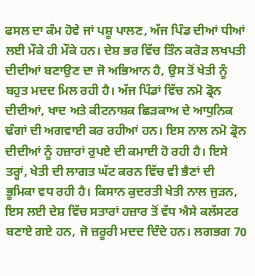ਫਸਲ ਦਾ ਕੰਮ ਹੋਵੇ ਜਾਂ ਪਸ਼ੂ ਪਾਲਣ, ਅੱਜ ਪਿੰਡ ਦੀਆਂ ਧੀਆਂ ਲਈ ਮੌਕੇ ਹੀ ਮੌਕੇ ਹਨ। ਦੇਸ਼ ਭਰ ਵਿੱਚ ਤਿੰਨ ਕਰੋੜ ਲਖਪਤੀ ਦੀਦੀਆਂ ਬਣਾਉਣ ਦਾ ਜੋ ਅਭਿਆਨ ਹੈ, ਉਸ ਤੋਂ ਖੇਤੀ ਨੂੰ ਬਹੁਤ ਮਦਦ ਮਿਲ ਰਹੀ ਹੈ। ਅੱਜ ਪਿੰਡਾਂ ਵਿੱਚ ਨਮੋ ਡ੍ਰੋਨ ਦੀਦੀਆਂ, ਖਾਦ ਅਤੇ ਕੀਟਨਾਸ਼ਕ ਛਿੜਕਾਅ ਦੇ ਆਧੁਨਿਕ ਢੰਗਾਂ ਦੀ ਅਗਵਾਈ ਕਰ ਰਹੀਆਂ ਹਨ। ਇਸ ਨਾਲ ਨਮੋ ਡ੍ਰੋਨ ਦੀਦੀਆਂ ਨੂੰ ਹਜ਼ਾਰਾਂ ਰੁਪਏ ਦੀ ਕਮਾਈ ਹੋ ਰਹੀ ਹੈ। ਇਸੇ ਤਰ੍ਹਾਂ, ਖੇਤੀ ਦੀ ਲਾਗਤ ਘੱਟ ਕਰਨ ਵਿੱਚ ਵੀ ਭੈਣਾਂ ਦੀ ਭੂਮਿਕਾ ਵਧ ਰਹੀ ਹੈ। ਕਿਸਾਨ ਕੁਦਰਤੀ ਖੇਤੀ ਨਾਲ ਜੁੜਨ, ਇਸ ਲਈ ਦੇਸ਼ ਵਿੱਚ ਸਤਾਰਾਂ ਹਜ਼ਾਰ ਤੋਂ ਵੱਧ ਐਸੇ ਕਲੱਸਟਰ ਬਣਾਏ ਗਏ ਹਨ, ਜੋ ਜ਼ਰੂਰੀ ਮਦਦ ਦਿੰਦੇ ਹਨ। ਲਗਭਗ 70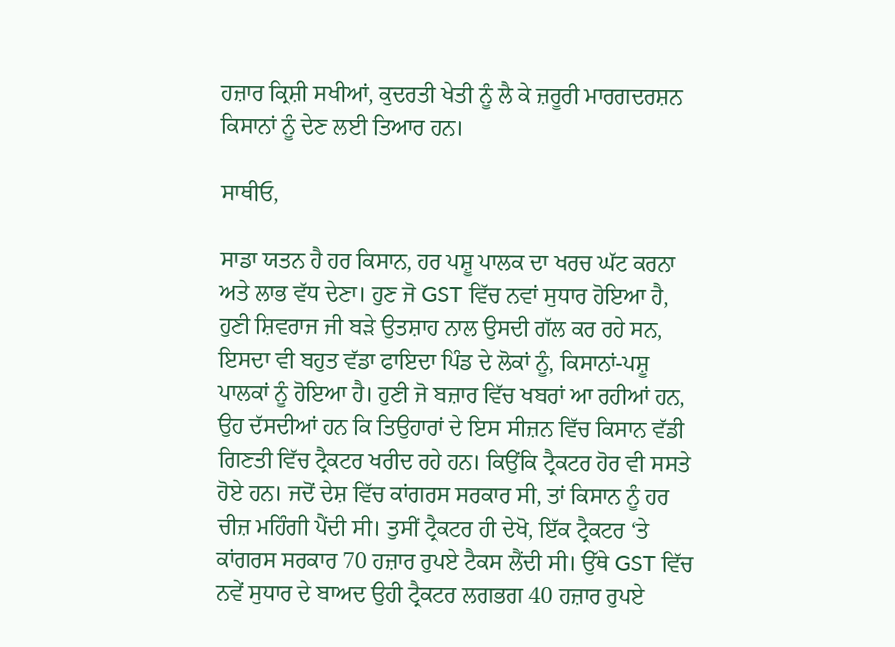ਹਜ਼ਾਰ ਕ੍ਰਿਸ਼ੀ ਸਖੀਆਂ, ਕੁਦਰਤੀ ਖੇਤੀ ਨੂੰ ਲੈ ਕੇ ਜ਼ਰੂਰੀ ਮਾਰਗਦਰਸ਼ਨ ਕਿਸਾਨਾਂ ਨੂੰ ਦੇਣ ਲਈ ਤਿਆਰ ਹਨ।

ਸਾਥੀਓ,

ਸਾਡਾ ਯਤਨ ਹੈ ਹਰ ਕਿਸਾਨ, ਹਰ ਪਸ਼ੂ ਪਾਲਕ ਦਾ ਖਰਚ ਘੱਟ ਕਰਨਾ ਅਤੇ ਲਾਭ ਵੱਧ ਦੇਣਾ। ਹੁਣ ਜੋ GST ਵਿੱਚ ਨਵਾਂ ਸੁਧਾਰ ਹੋਇਆ ਹੈ, ਹੁਣੀ ਸ਼ਿਵਰਾਜ ਜੀ ਬੜੇ ਉਤਸ਼ਾਹ ਨਾਲ ਉਸਦੀ ਗੱਲ ਕਰ ਰਹੇ ਸਨ, ਇਸਦਾ ਵੀ ਬਹੁਤ ਵੱਡਾ ਫਾਇਦਾ ਪਿੰਡ ਦੇ ਲੋਕਾਂ ਨੂੰ, ਕਿਸਾਨਾਂ-ਪਸ਼ੂ ਪਾਲਕਾਂ ਨੂੰ ਹੋਇਆ ਹੈ। ਹੁਣੀ ਜੋ ਬਜ਼ਾਰ ਵਿੱਚ ਖਬਰਾਂ ਆ ਰਹੀਆਂ ਹਨ, ਉਹ ਦੱਸਦੀਆਂ ਹਨ ਕਿ ਤਿਉਹਾਰਾਂ ਦੇ ਇਸ ਸੀਜ਼ਨ ਵਿੱਚ ਕਿਸਾਨ ਵੱਡੀ ਗਿਣਤੀ ਵਿੱਚ ਟ੍ਰੈਕਟਰ ਖਰੀਦ ਰਹੇ ਹਨ। ਕਿਉਂਕਿ ਟ੍ਰੈਕਟਰ ਹੋਰ ਵੀ ਸਸਤੇ ਹੋਏ ਹਨ। ਜਦੋਂ ਦੇਸ਼ ਵਿੱਚ ਕਾਂਗਰਸ ਸਰਕਾਰ ਸੀ, ਤਾਂ ਕਿਸਾਨ ਨੂੰ ਹਰ ਚੀਜ਼ ਮਹਿੰਗੀ ਪੈਂਦੀ ਸੀ। ਤੁਸੀਂ ਟ੍ਰੈਕਟਰ ਹੀ ਦੇਖੋ, ਇੱਕ ਟ੍ਰੈਕਟਰ ‘ਤੇ ਕਾਂਗਰਸ ਸਰਕਾਰ 70 ਹਜ਼ਾਰ ਰੁਪਏ ਟੈਕਸ ਲੈਂਦੀ ਸੀ। ਉੱਥੇ GST ਵਿੱਚ ਨਵੇਂ ਸੁਧਾਰ ਦੇ ਬਾਅਦ ਉਹੀ ਟ੍ਰੈਕਟਰ ਲਗਭਗ 40 ਹਜ਼ਾਰ ਰੁਪਏ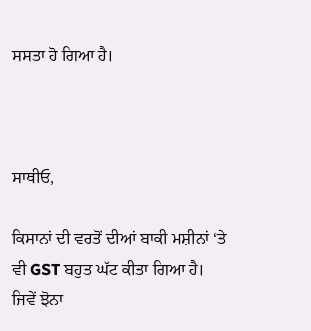ਸਸਤਾ ਹੋ ਗਿਆ ਹੈ।



ਸਾਥੀਓ,

ਕਿਸਾਨਾਂ ਦੀ ਵਰਤੋਂ ਦੀਆਂ ਬਾਕੀ ਮਸ਼ੀਨਾਂ ‘ਤੇ ਵੀ GST ਬਹੁਤ ਘੱਟ ਕੀਤਾ ਗਿਆ ਹੈ। ਜਿਵੇਂ ਝੋਨਾ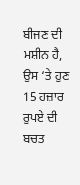ਬੀਜਣ ਦੀ ਮਸ਼ੀਨ ਹੈ, ਉਸ ‘ਤੇ ਹੁਣ 15 ਹਜ਼ਾਰ ਰੁਪਏ ਦੀ ਬਚਤ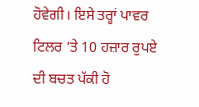ਹੋਵੇਗੀ। ਇਸੇ ਤਰ੍ਹਾਂ ਪਾਵਰ ਟਿਲਰ ‘ਤੇ 10 ਹਜ਼ਾਰ ਰੁਪਏ ਦੀ ਬਚਤ ਪੱਕੀ ਹੋ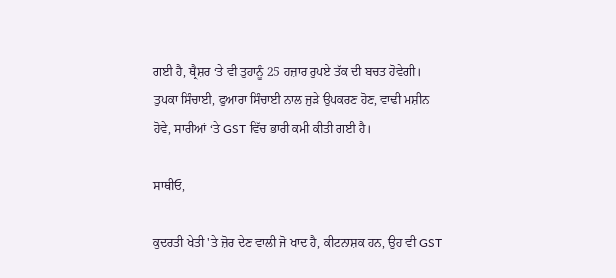ਗਈ ਹੈ, ਥ੍ਰੈਸ਼ਰ ‘ਤੇ ਵੀ ਤੁਹਾਨੂੰ 25 ਹਜ਼ਾਰ ਰੁਪਏ ਤੱਕ ਦੀ ਬਚਤ ਹੋਵੇਗੀ। ਤੁਪਕਾ ਸਿੰਚਾਈ, ਫੁਆਰਾ ਸਿੰਚਾਈ ਨਾਲ ਜੁੜੇ ਉਪਕਰਣ ਹੋਣ, ਵਾਢੀ ਮਸ਼ੀਨ ਹੋਵੇ, ਸਾਰੀਆਂ ‘ਤੇ GST ਵਿੱਚ ਭਾਰੀ ਕਮੀ ਕੀਤੀ ਗਈ ਹੈ।

ਸਾਥੀਓ,

ਕੁਦਰਤੀ ਖੇਤੀ 'ਤੇ ਜ਼ੋਰ ਦੇਣ ਵਾਲੀ ਜੋ ਖਾਦ ਹੈ, ਕੀਟਨਾਸ਼ਕ ਹਨ, ਉਹ ਵੀ GST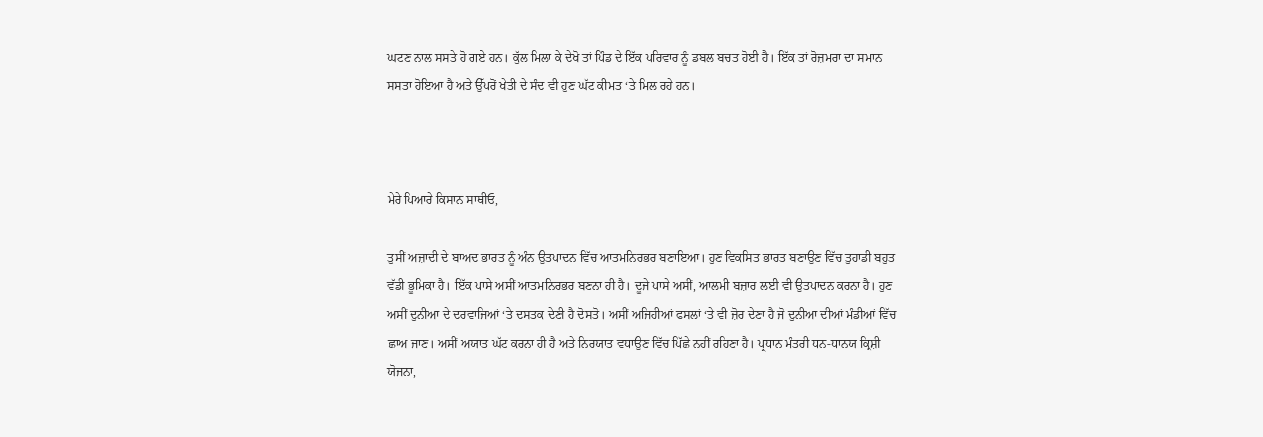ਘਟਣ ਨਾਲ ਸਸਤੇ ਹੋ ਗਏ ਹਨ। ਕੁੱਲ ਮਿਲਾ ਕੇ ਦੇਖੋ ਤਾਂ ਪਿੰਡ ਦੇ ਇੱਕ ਪਰਿਵਾਰ ਨੂੰ ਡਬਲ ਬਚਤ ਹੋਈ ਹੈ। ਇੱਕ ਤਾਂ ਰੋਜ਼ਮਰਾ ਦਾ ਸਮਾਨ ਸਸਤਾ ਹੋਇਆ ਹੈ ਅਤੇ ਉੱਪਰੋਂ ਖੇਤੀ ਦੇ ਸੰਦ ਵੀ ਹੁਣ ਘੱਟ ਕੀਮਤ ‘ਤੇ ਮਿਲ ਰਹੇ ਹਨ।



ਮੇਰੇ ਪਿਆਰੇ ਕਿਸਾਨ ਸਾਥੀਓ,

ਤੁਸੀਂ ਅਜ਼ਾਦੀ ਦੇ ਬਾਅਦ ਭਾਰਤ ਨੂੰ ਅੰਨ ਉਤਪਾਦਨ ਵਿੱਚ ਆਤਮਨਿਰਭਰ ਬਣਾਇਆ। ਹੁਣ ਵਿਕਸਿਤ ਭਾਰਤ ਬਣਾਉਣ ਵਿੱਚ ਤੁਹਾਡੀ ਬਹੁਤ ਵੱਡੀ ਭੂਮਿਕਾ ਹੈ। ਇੱਕ ਪਾਸੇ ਅਸੀਂ ਆਤਮਨਿਰਭਰ ਬਣਨਾ ਹੀ ਹੈ। ਦੂਜੇ ਪਾਸੇ ਅਸੀਂ, ਆਲਮੀ ਬਜ਼ਾਰ ਲਈ ਵੀ ਉਤਪਾਦਨ ਕਰਨਾ ਹੈ। ਹੁਣ ਅਸੀਂ ਦੁਨੀਆ ਦੇ ਦਰਵਾਜਿਆਂ ‘ਤੇ ਦਸਤਕ ਦੇਣੀ ਹੈ ਦੋਸਤੋ। ਅਸੀਂ ਅਜਿਹੀਆਂ ਫਸਲਾਂ ‘ਤੇ ਵੀ ਜ਼ੋਰ ਦੇਣਾ ਹੈ ਜੋ ਦੁਨੀਆ ਦੀਆਂ ਮੰਡੀਆਂ ਵਿੱਚ ਛਾਅ ਜਾਣ। ਅਸੀਂ ਅਯਾਤ ਘੱਟ ਕਰਨਾ ਹੀ ਹੈ ਅਤੇ ਨਿਰਯਾਤ ਵਧਾਉਣ ਵਿੱਚ ਪਿੱਛੇ ਨਹੀਂ ਰਹਿਣਾ ਹੈ। ਪ੍ਰਧਾਨ ਮੰਤਰੀ ਧਨ-ਧਾਨਯ ਕ੍ਰਿਸ਼ੀ ਯੋਜਨਾ,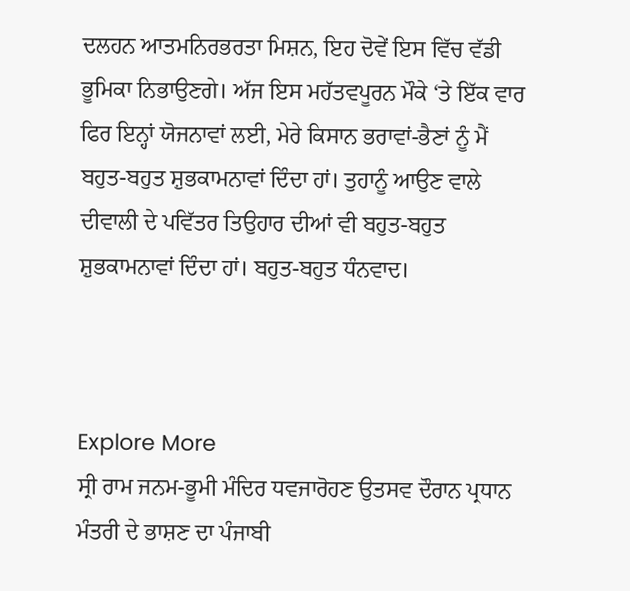ਦਲਹਨ ਆਤਮਨਿਰਭਰਤਾ ਮਿਸ਼ਨ, ਇਹ ਦੋਵੇਂ ਇਸ ਵਿੱਚ ਵੱਡੀ ਭੂਮਿਕਾ ਨਿਭਾਉਣਗੇ। ਅੱਜ ਇਸ ਮਹੱਤਵਪੂਰਨ ਮੌਕੇ ‘ਤੇ ਇੱਕ ਵਾਰ ਫਿਰ ਇਨ੍ਹਾਂ ਯੋਜਨਾਵਾਂ ਲਈ, ਮੇਰੇ ਕਿਸਾਨ ਭਰਾਵਾਂ-ਭੈਣਾਂ ਨੂੰ ਮੈਂ ਬਹੁਤ-ਬਹੁਤ ਸ਼ੁਭਕਾਮਨਾਵਾਂ ਦਿੰਦਾ ਹਾਂ। ਤੁਹਾਨੂੰ ਆਉਣ ਵਾਲੇ ਦੀਵਾਲੀ ਦੇ ਪਵਿੱਤਰ ਤਿਉਹਾਰ ਦੀਆਂ ਵੀ ਬਹੁਤ-ਬਹੁਤ ਸ਼ੁਭਕਾਮਨਾਵਾਂ ਦਿੰਦਾ ਹਾਂ। ਬਹੁਤ-ਬਹੁਤ ਧੰਨਵਾਦ।



Explore More
ਸ੍ਰੀ ਰਾਮ ਜਨਮ-ਭੂਮੀ ਮੰਦਿਰ ਧਵਜਾਰੋਹਣ ਉਤਸਵ ਦੌਰਾਨ ਪ੍ਰਧਾਨ ਮੰਤਰੀ ਦੇ ਭਾਸ਼ਣ ਦਾ ਪੰਜਾਬੀ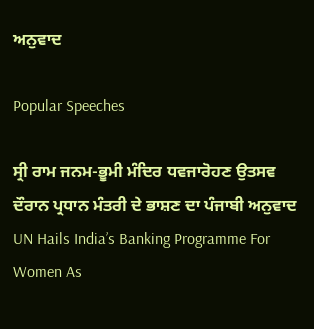ਅਨੁਵਾਦ

Popular Speeches

ਸ੍ਰੀ ਰਾਮ ਜਨਮ-ਭੂਮੀ ਮੰਦਿਰ ਧਵਜਾਰੋਹਣ ਉਤਸਵ ਦੌਰਾਨ ਪ੍ਰਧਾਨ ਮੰਤਰੀ ਦੇ ਭਾਸ਼ਣ ਦਾ ਪੰਜਾਬੀ ਅਨੁਵਾਦ
UN Hails India’s Banking Programme For Women As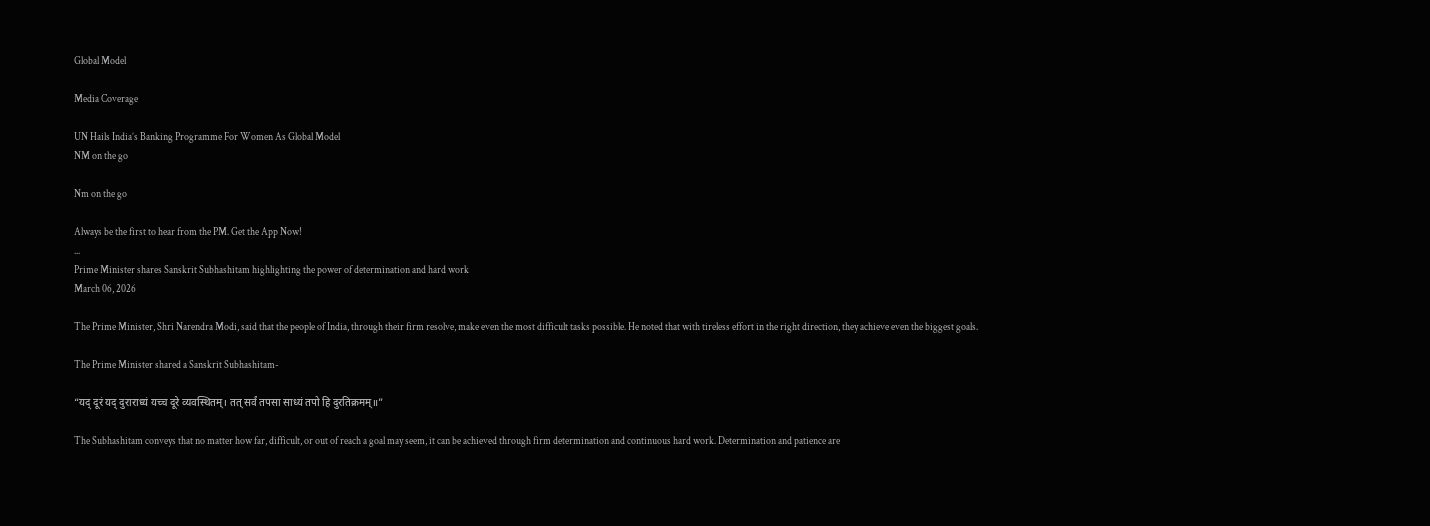Global Model

Media Coverage

UN Hails India’s Banking Programme For Women As Global Model
NM on the go

Nm on the go

Always be the first to hear from the PM. Get the App Now!
...
Prime Minister shares Sanskrit Subhashitam highlighting the power of determination and hard work
March 06, 2026

The Prime Minister, Shri Narendra Modi, said that the people of India, through their firm resolve, make even the most difficult tasks possible. He noted that with tireless effort in the right direction, they achieve even the biggest goals.

The Prime Minister shared a Sanskrit Subhashitam-

“यद् दूरं यद् दुराराध्यं यच्च दूरे व्यवस्थितम्। तत् सर्वं तपसा साध्यं तपो हि दुरतिक्रमम्॥”

The Subhashitam conveys that no matter how far, difficult, or out of reach a goal may seem, it can be achieved through firm determination and continuous hard work. Determination and patience are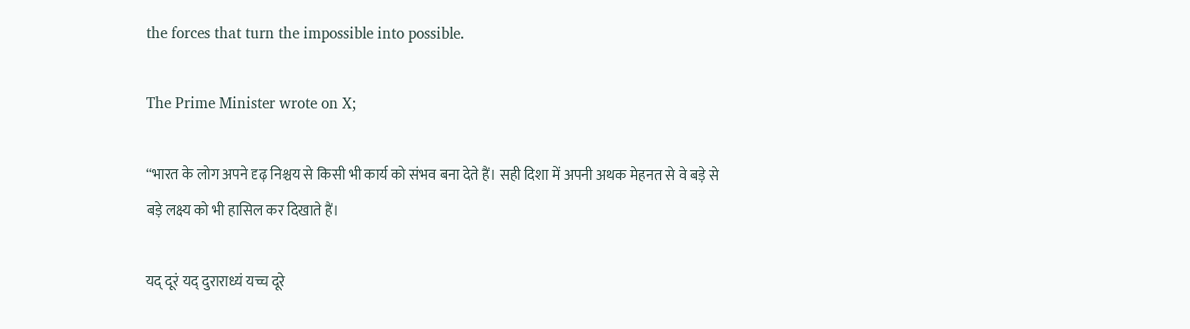the forces that turn the impossible into possible.

The Prime Minister wrote on X;

“भारत के लोग अपने दृढ़ निश्चय से किसी भी कार्य को संभव बना देते हैं। सही दिशा में अपनी अथक मेहनत से वे बड़े से बड़े लक्ष्य को भी हासिल कर दिखाते हैं।

यद् दूरं यद् दुराराध्यं यच्च दूरे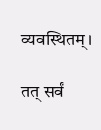व्यवस्थितम्।

तत् सर्वं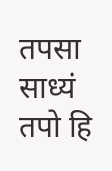तपसा साध्यं तपो हि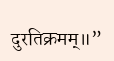दुरतिक्रमम्॥”